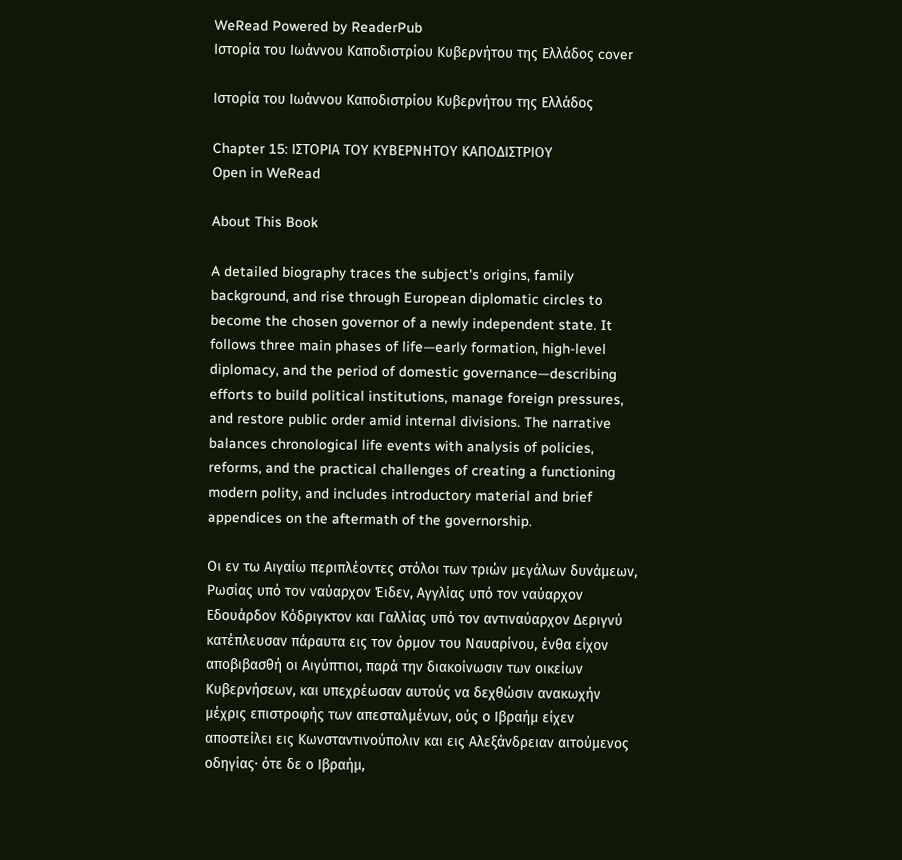WeRead Powered by ReaderPub
Ιστορία του Ιωάννου Καποδιστρίου Κυβερνήτου της Ελλάδος cover

Ιστορία του Ιωάννου Καποδιστρίου Κυβερνήτου της Ελλάδος

Chapter 15: ΙΣΤΟΡΙΑ ΤΟΥ ΚΥΒΕΡΝΗΤΟΥ ΚΑΠΟΔΙΣΤΡΙΟΥ
Open in WeRead

About This Book

A detailed biography traces the subject's origins, family background, and rise through European diplomatic circles to become the chosen governor of a newly independent state. It follows three main phases of life—early formation, high-level diplomacy, and the period of domestic governance—describing efforts to build political institutions, manage foreign pressures, and restore public order amid internal divisions. The narrative balances chronological life events with analysis of policies, reforms, and the practical challenges of creating a functioning modern polity, and includes introductory material and brief appendices on the aftermath of the governorship.

Οι εν τω Αιγαίω περιπλέοντες στόλοι των τριών μεγάλων δυνάμεων, Ρωσίας υπό τον ναύαρχον Έιδεν, Αγγλίας υπό τον ναύαρχον Εδουάρδον Κόδριγκτον και Γαλλίας υπό τον αντιναύαρχον Δεριγνύ κατέπλευσαν πάραυτα εις τον όρμον του Ναυαρίνου, ένθα είχον αποβιβασθή οι Αιγύπτιοι, παρά την διακοίνωσιν των οικείων Κυβερνήσεων, και υπεχρέωσαν αυτούς να δεχθώσιν ανακωχήν μέχρις επιστροφής των απεσταλμένων, ούς ο Ιβραήμ είχεν αποστείλει εις Κωνσταντινούπολιν και εις Αλεξάνδρειαν αιτούμενος οδηγίας· ότε δε ο Ιβραήμ,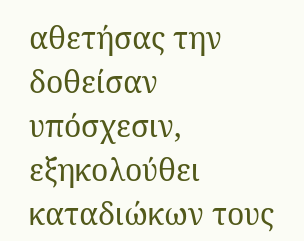αθετήσας την δοθείσαν υπόσχεσιν, εξηκολούθει καταδιώκων τους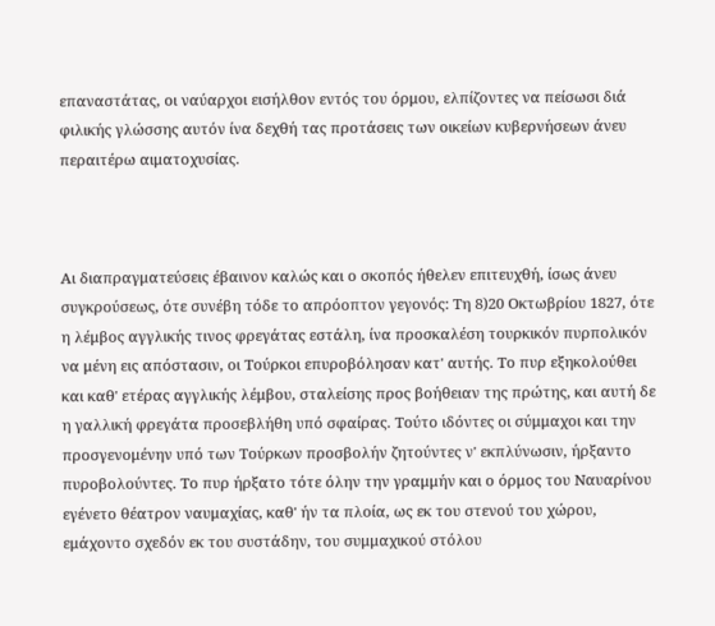επαναστάτας, οι ναύαρχοι εισήλθον εντός του όρμου, ελπίζοντες να πείσωσι διά φιλικής γλώσσης αυτόν ίνα δεχθή τας προτάσεις των οικείων κυβερνήσεων άνευ περαιτέρω αιματοχυσίας.



Αι διαπραγματεύσεις έβαινον καλώς και ο σκοπός ήθελεν επιτευχθή, ίσως άνευ συγκρούσεως, ότε συνέβη τόδε το απρόοπτον γεγονός: Τη 8)20 Οκτωβρίου 1827, ότε η λέμβος αγγλικής τινος φρεγάτας εστάλη, ίνα προσκαλέση τουρκικόν πυρπολικόν να μένη εις απόστασιν, οι Τούρκοι επυροβόλησαν κατ' αυτής. Το πυρ εξηκολούθει και καθ' ετέρας αγγλικής λέμβου, σταλείσης προς βοήθειαν της πρώτης, και αυτή δε η γαλλική φρεγάτα προσεβλήθη υπό σφαίρας. Τούτο ιδόντες οι σύμμαχοι και την προσγενομένην υπό των Τούρκων προσβολήν ζητούντες ν' εκπλύνωσιν, ήρξαντο πυροβολούντες. Το πυρ ήρξατο τότε όλην την γραμμήν και ο όρμος του Ναυαρίνου εγένετο θέατρον ναυμαχίας, καθ' ήν τα πλοία, ως εκ του στενού του χώρου, εμάχοντο σχεδόν εκ του συστάδην, του συμμαχικού στόλου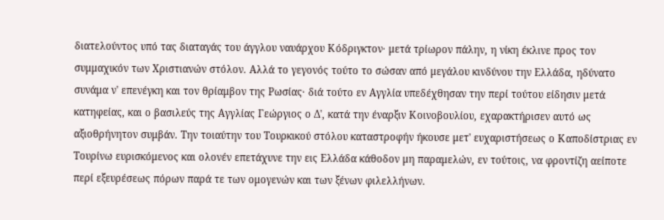διατελούντος υπό τας διαταγάς του άγγλου ναυάρχου Κόδριγκτον· μετά τρίωρον πάλην, η νίκη έκλινε προς τον συμμαχικόν των Χριστιανών στόλον. Αλλά το γεγονός τούτο το σώσαν από μεγάλου κινδύνου την Ελλάδα, ηδύνατο συνάμα ν' επενέγκη και τον θρίαμβον της Ρωσίας· διά τούτο εν Αγγλία υπεδέχθησαν την περί τούτου είδησιν μετά κατηφείας, και ο βασιλεύς της Αγγλίας Γεώργιος ο Δ', κατά την έναρξιν Κοινοβουλίου, εχαρακτήρισεν αυτό ως αξιοθρήνητον συμβάν. Την τοιαύτην του Τουρκικού στόλου καταστροφήν ήκουσε μετ' ευχαριστήσεως ο Καποδίστριας εν Τουρίνω ευρισκόμενος και ολονέν επετάχυνε την εις Ελλάδα κάθοδον μη παραμελών, εν τούτοις, να φροντίζη αείποτε περί εξευρέσεως πόρων παρά τε των ομογενών και των ξένων φιλελλήνων.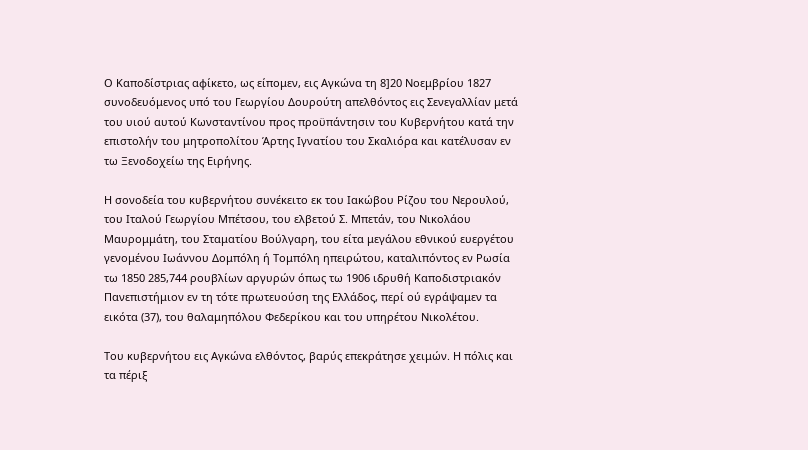Ο Καποδίστριας αφίκετο, ως είπομεν, εις Αγκώνα τη 8]20 Νοεμβρίου 1827 συνοδευόμενος υπό του Γεωργίου Δουρούτη απελθόντος εις Σενεγαλλίαν μετά του υιού αυτού Κωνσταντίνου προς προϋπάντησιν του Κυβερνήτου κατά την επιστολήν του μητροπολίτου Άρτης Ιγνατίου του Σκαλιόρα και κατέλυσαν εν τω Ξενοδοχείω της Ειρήνης.

Η σονοδεία του κυβερνήτου συνέκειτο εκ του Ιακώβου Ρίζου του Νερουλού, του Ιταλού Γεωργίου Μπέτσου, του ελβετού Σ. Μπετάν, του Νικολάου Μαυρομμάτη, του Σταματίου Βούλγαρη, του είτα μεγάλου εθνικού ευεργέτου γενομένου Ιωάννου Δομπόλη ή Τομπόλη ηπειρώτου, καταλιπόντος εν Ρωσία τω 1850 285,744 ρουβλίων αργυρών όπως τω 1906 ιδρυθή Καποδιστριακόν Πανεπιστήμιον εν τη τότε πρωτευούση της Ελλάδος, περί ού εγράψαμεν τα εικότα (37), του θαλαμηπόλου Φεδερίκου και του υπηρέτου Νικολέτου.

Του κυβερνήτου εις Αγκώνα ελθόντος, βαρύς επεκράτησε χειμών. Η πόλις και τα πέριξ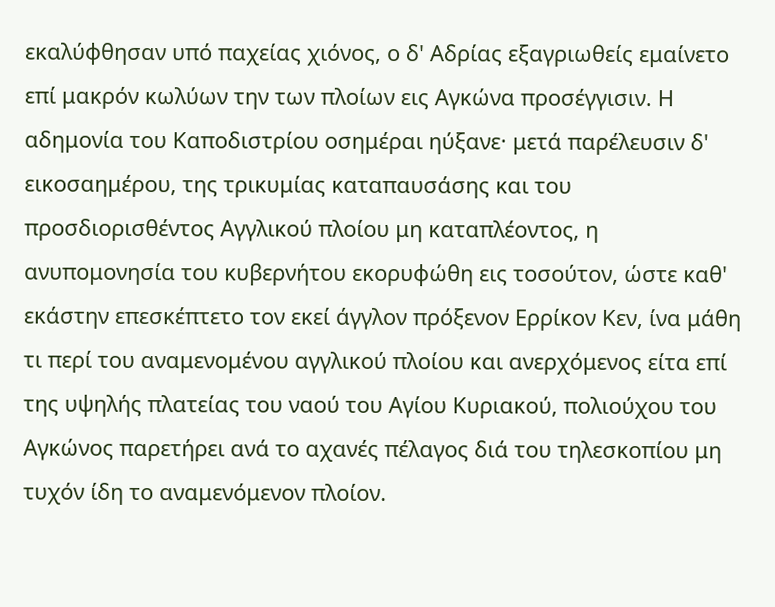εκαλύφθησαν υπό παχείας χιόνος, ο δ' Αδρίας εξαγριωθείς εμαίνετο επί μακρόν κωλύων την των πλοίων εις Αγκώνα προσέγγισιν. Η αδημονία του Καποδιστρίου οσημέραι ηύξανε· μετά παρέλευσιν δ' εικοσαημέρου, της τρικυμίας καταπαυσάσης και του προσδιορισθέντος Αγγλικού πλοίου μη καταπλέοντος, η ανυπομονησία του κυβερνήτου εκορυφώθη εις τοσούτον, ώστε καθ' εκάστην επεσκέπτετο τον εκεί άγγλον πρόξενον Ερρίκον Κεν, ίνα μάθη τι περί του αναμενομένου αγγλικού πλοίου και ανερχόμενος είτα επί της υψηλής πλατείας του ναού του Αγίου Κυριακού, πολιούχου του Αγκώνος παρετήρει ανά το αχανές πέλαγος διά του τηλεσκοπίου μη τυχόν ίδη το αναμενόμενον πλοίον.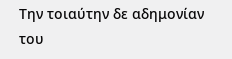Την τοιαύτην δε αδημονίαν του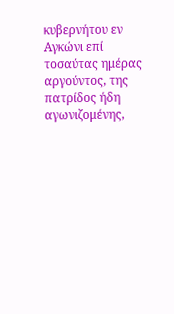κυβερνήτου εν Αγκώνι επί τοσαύτας ημέρας αργούντος, της πατρίδος ήδη αγωνιζομένης,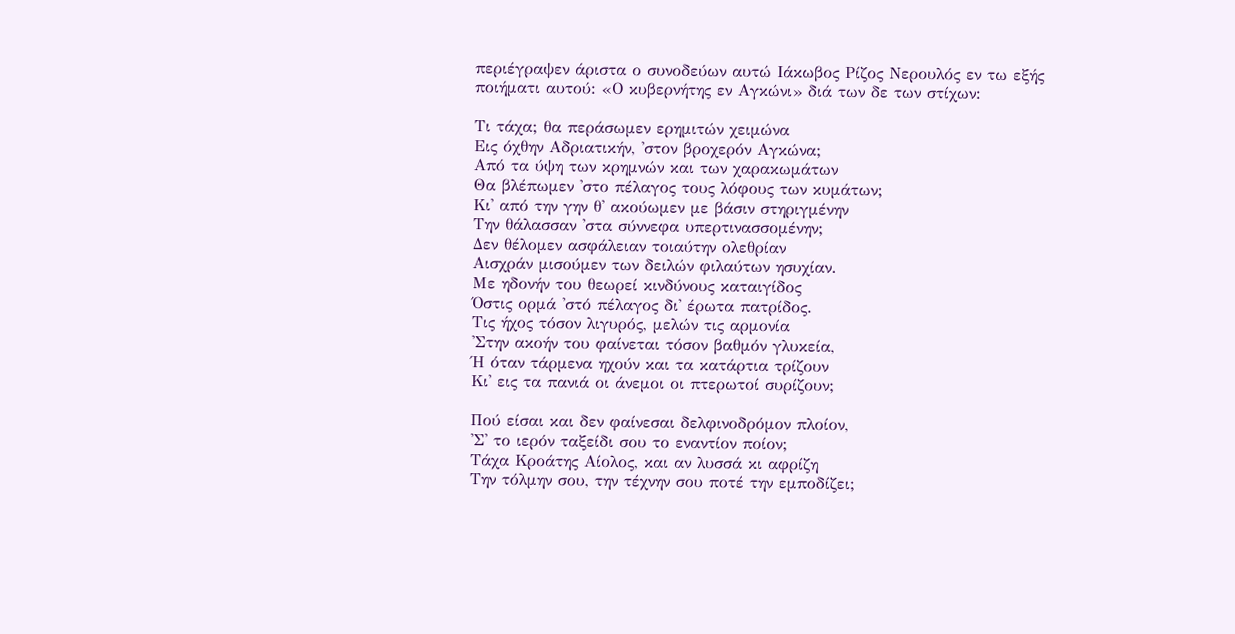περιέγραψεν άριστα ο συνοδεύων αυτώ Ιάκωβος Ρίζος Νερουλός εν τω εξής ποιήματι αυτού: «Ο κυβερνήτης εν Αγκώνι» διά των δε των στίχων:

Τι τάχα; θα περάσωμεν ερημιτών χειμώνα
Εις όχθην Αδριατικήν, 'στον βροχερόν Αγκώνα;
Από τα ύψη των κρημνών και των χαρακωμάτων
Θα βλέπωμεν 'στο πέλαγος τους λόφους των κυμάτων;
Κι' από την γην θ' ακούωμεν με βάσιν στηριγμένην
Την θάλασσαν 'στα σύννεφα υπερτινασσομένην;
Δεν θέλομεν ασφάλειαν τοιαύτην ολεθρίαν
Αισχράν μισούμεν των δειλών φιλαύτων ησυχίαν.
Με ηδονήν του θεωρεί κινδύνους καταιγίδος
Όστις ορμά 'στό πέλαγος δι' έρωτα πατρίδος.
Τις ήχος τόσον λιγυρός, μελών τις αρμονία
'Στην ακοήν του φαίνεται τόσον βαθμόν γλυκεία,
Ή όταν τάρμενα ηχούν και τα κατάρτια τρίζουν
Κι' εις τα πανιά οι άνεμοι οι πτερωτοί συρίζουν;

Πού είσαι και δεν φαίνεσαι δελφινοδρόμον πλοίον,
'Σ' το ιερόν ταξείδι σου το εναντίον ποίον;
Τάχα Κροάτης Αίολος, και αν λυσσά κι αφρίζη
Την τόλμην σου, την τέχνην σου ποτέ την εμποδίζει;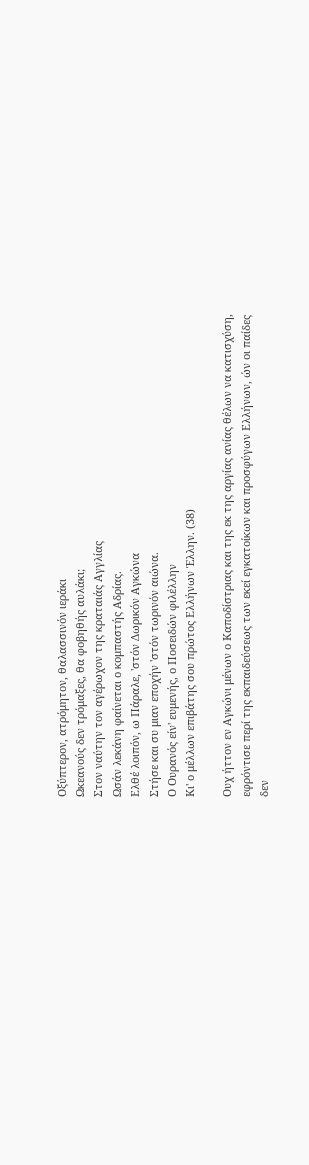Οξύπτερον, ατρόμητον, θαλασσινόν ιεράκι
Ωκεανούς δεν τρόμαξες, θα φοβηθής αυλάκι;
Στον ναύτην τον αγέρωχον της κραταιάς Αγγλίας
Ωσάν λεκάνη φαίνεται ο κομπαστής Αδρίας.
Ελθέ λοιπόν, ω Πάραλε, 'στόν Δωρικόν Αγκώνα
Στήσε και συ μιαν εποχήν 'στόν τωρινόν αιώνα.
Ο Ουρανός είν' ευμενής, ο Ποσειδών φιλέλλην
Κι' ο μέλλων επιβάτης σου πρώτος Ελλήνων Έλλην. (38)

Ουχ ήττον εν Αγκώνι μένων ο Καποδίστριας και της εκ της αργίας ανίας θέλων να κατισχύση, εφρόντισε περί της εκπαιδεύσεως των εκεί εγκατοίκων και προσφύγων Ελλήνων, ών οι παίδες δεν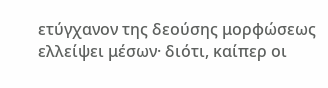ετύγχανον της δεούσης μορφώσεως ελλείψει μέσων· διότι, καίπερ οι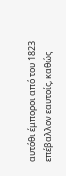αυτόθι έμποροι από του 1823 επέβαλλον εαυτοίς, καθώς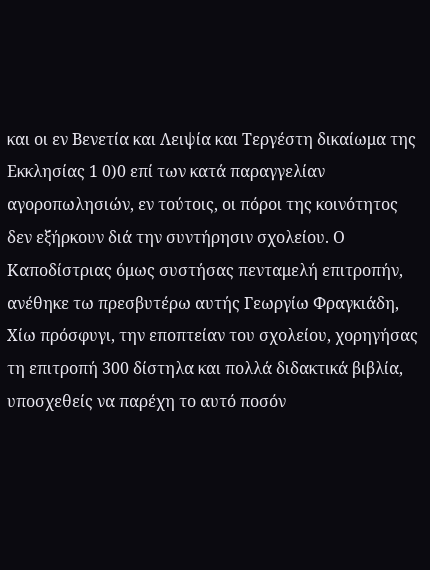και οι εν Βενετία και Λειψία και Τεργέστη δικαίωμα της Εκκλησίας 1 0)0 επί των κατά παραγγελίαν αγοροπωλησιών, εν τούτοις, οι πόροι της κοινότητος δεν εξήρκουν διά την συντήρησιν σχολείου. Ο Καποδίστριας όμως συστήσας πενταμελή επιτροπήν, ανέθηκε τω πρεσβυτέρω αυτής Γεωργίω Φραγκιάδη, Χίω πρόσφυγι, την εποπτείαν του σχολείου, χορηγήσας τη επιτροπή 300 δίστηλα και πολλά διδακτικά βιβλία, υποσχεθείς να παρέχη το αυτό ποσόν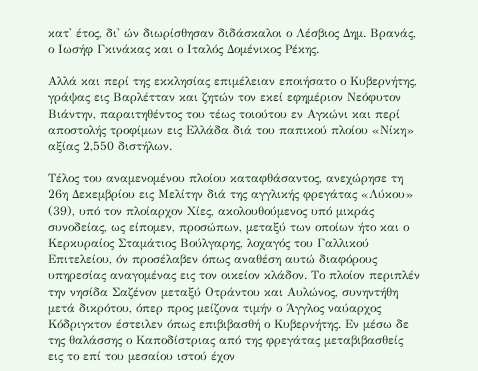κατ' έτος, δι' ών διωρίσθησαν διδάσκαλοι ο Λέσβιος Δημ. Βρανάς, ο Ιωσήφ Γκινάκας και ο Ιταλός Δομένικος Ρέκης.

Αλλά και περί της εκκλησίας επιμέλειαν εποιήσατο ο Κυβερνήτης, γράψας εις Βαρλέτταν και ζητών τον εκεί εφημέριον Νεόφυτον Βιάντην, παραιτηθέντος του τέως τοιούτου εν Αγκώνι και περί αποστολής τροφίμων εις Ελλάδα διά του παπικού πλοίου «Νίκη» αξίας 2,550 διστήλων.

Τέλος του αναμενομένου πλοίου καταφθάσαντος, ανεχώρησε τη 26η Δεκεμβρίου εις Μελίτην διά της αγγλικής φρεγάτας «Λύκου» (39), υπό τον πλοίαρχον Χίες, ακολουθούμενος υπό μικράς συνοδείας, ως είπομεν, προσώπων, μεταξύ των οποίων ήτο και ο Κερκυραίος Σταμάτιος Βούλγαρης, λοχαγός του Γαλλικού Επιτελείου, όν προσέλαβεν όπως αναθέση αυτώ διαφόρους υπηρεσίας αναγομένας εις τον οικείον κλάδον. Το πλοίον περιπλέν την νησίδα Σαζένον μεταξύ Οτράντου και Αυλώνος, συνηντήθη μετά δικρότου, όπερ προς μείζονα τιμήν ο Άγγλος ναύαρχος Κόδριγκτον έστειλεν όπως επιβιβασθή ο Κυβερνήτης. Εν μέσω δε της θαλάσσης ο Καποδίστριας από της φρεγάτας μεταβιβασθείς εις το επί του μεσαίου ιστού έχον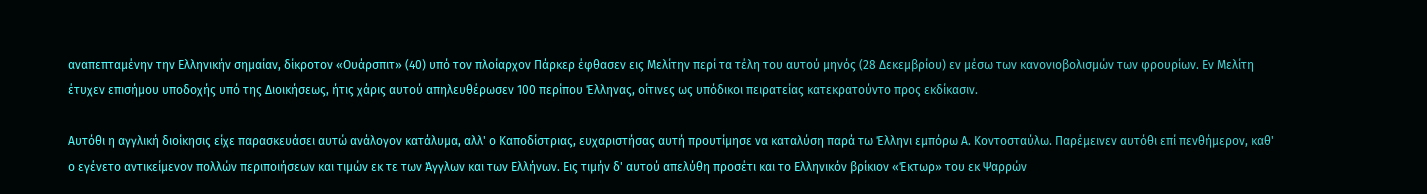αναπεπταμένην την Ελληνικήν σημαίαν, δίκροτον «Ουάρσπιτ» (40) υπό τον πλοίαρχον Πάρκερ έφθασεν εις Μελίτην περί τα τέλη του αυτού μηνός (28 Δεκεμβρίου) εν μέσω των κανονιοβολισμών των φρουρίων. Εν Μελίτη έτυχεν επισήμου υποδοχής υπό της Διοικήσεως, ήτις χάρις αυτού απηλευθέρωσεν 100 περίπου Έλληνας, οίτινες ως υπόδικοι πειρατείας κατεκρατούντο προς εκδίκασιν.

Αυτόθι η αγγλική διοίκησις είχε παρασκευάσει αυτώ ανάλογον κατάλυμα, αλλ' ο Καποδίστριας, ευχαριστήσας αυτή προυτίμησε να καταλύση παρά τω Έλληνι εμπόρω Α. Κοντοσταύλω. Παρέμεινεν αυτόθι επί πενθήμερον, καθ' ο εγένετο αντικείμενον πολλών περιποιήσεων και τιμών εκ τε των Άγγλων και των Ελλήνων. Εις τιμήν δ' αυτού απελύθη προσέτι και το Ελληνικόν βρίκιον «Έκτωρ» του εκ Ψαρρών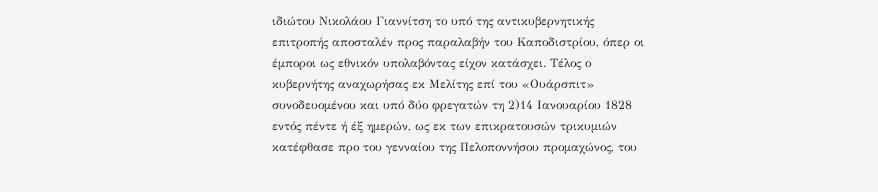ιδιώτου Νικολάου Γιαννίτση το υπό της αντικυβερνητικής επιτροπής αποσταλέν προς παραλαβήν του Καποδιστρίου, όπερ οι έμποροι ως εθνικόν υπολαβόντας είχον κατάσχει. Τέλος ο κυβερνήτης αναχωρήσας εκ Μελίτης επί του «Ουάρσπιτ» συνοδευομένου και υπό δύο φρεγατών τη 2)14 Ιανουαρίου 1828 εντός πέντε ή έξ ημερών, ως εκ των επικρατουσών τρικυμιών κατέφθασε προ του γενναίου της Πελοποννήσου προμαχώνος, του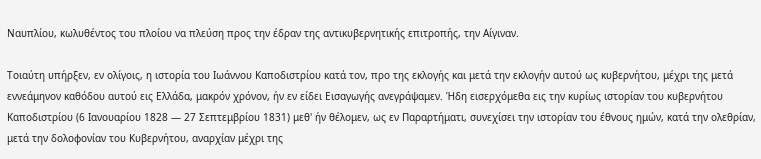Ναυπλίου, κωλυθέντος του πλοίου να πλεύση προς την έδραν της αντικυβερνητικής επιτροπής, την Αίγιναν.

Τοιαύτη υπήρξεν, εν ολίγοις, η ιστορία του Ιωάννου Καποδιστρίου κατά τον, προ της εκλογής και μετά την εκλογήν αυτού ως κυβερνήτου, μέχρι της μετά εννεάμηνον καθόδου αυτού εις Ελλάδα, μακρόν χρόνον, ήν εν είδει Εισαγωγής ανεγράψαμεν. Ήδη εισερχόμεθα εις την κυρίως ιστορίαν του κυβερνήτου Καποδιστρίου (6 Ιανουαρίου 1828 — 27 Σεπτεμβρίου 1831) μεθ' ήν θέλομεν, ως εν Παραρτήματι, συνεχίσει την ιστορίαν του έθνους ημών, κατά την ολεθρίαν, μετά την δολοφονίαν του Κυβερνήτου, αναρχίαν μέχρι της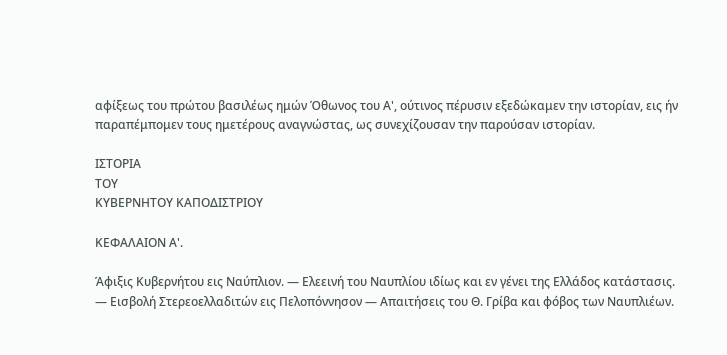αφίξεως του πρώτου βασιλέως ημών Όθωνος του Α', ούτινος πέρυσιν εξεδώκαμεν την ιστορίαν, εις ήν παραπέμπομεν τους ημετέρους αναγνώστας, ως συνεχίζουσαν την παρούσαν ιστορίαν.

ΙΣΤΟΡΙΑ
ΤΟΥ
ΚΥΒΕΡΝΗΤΟΥ ΚΑΠΟΔΙΣΤΡΙΟΥ

ΚΕΦΑΛΑΙΟΝ Α'.

Άφιξις Κυβερνήτου εις Ναύπλιον. — Ελεεινή του Ναυπλίου ιδίως και εν γένει της Ελλάδος κατάστασις. — Εισβολή Στερεοελλαδιτών εις Πελοπόννησον — Απαιτήσεις του Θ. Γρίβα και φόβος των Ναυπλιέων.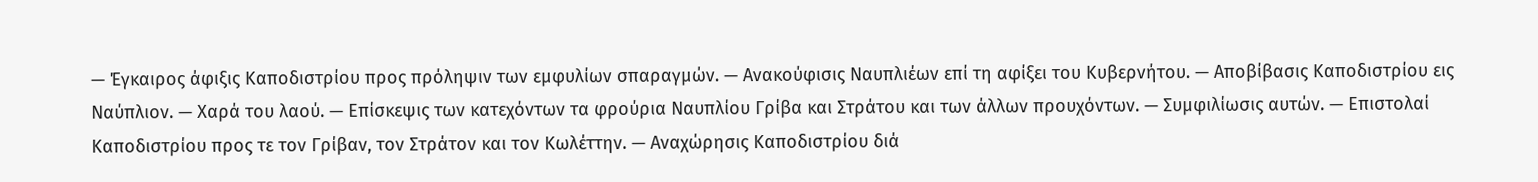— Έγκαιρος άφιξις Καποδιστρίου προς πρόληψιν των εμφυλίων σπαραγμών. — Ανακούφισις Ναυπλιέων επί τη αφίξει του Κυβερνήτου. — Αποβίβασις Καποδιστρίου εις Ναύπλιον. — Χαρά του λαού. — Επίσκεψις των κατεχόντων τα φρούρια Ναυπλίου Γρίβα και Στράτου και των άλλων προυχόντων. — Συμφιλίωσις αυτών. — Επιστολαί Καποδιστρίου προς τε τον Γρίβαν, τον Στράτον και τον Κωλέττην. — Αναχώρησις Καποδιστρίου διά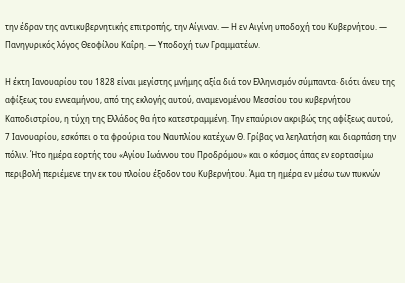την έδραν της αντικυβερνητικής επιτροπής, την Αίγιναν. — Η εν Αιγίνη υποδοχή του Κυβερνήτου. — Πανηγυρικός λόγος Θεοφίλου Καΐρη. — Υποδοχή των Γραμματέων.

Η έκτη Ιανουαρίου του 1828 είναι μεγίστης μνήμης αξία διά τον Ελληνισμόν σύμπαντα· διότι άνευ της αφίξεως του εννεαμήνου, από της εκλογής αυτού, αναμενομένου Μεσσίου του κυβερνήτου Καποδιστρίου, η τύχη της Ελλάδος θα ήτο κατεστραμμένη. Την επαύριον ακριβώς της αφίξεως αυτού, 7 Ιανουαρίου, εσκόπει ο τα φρούρια του Ναυπλίου κατέχων Θ. Γρίβας να λεηλατήση και διαρπάση την πόλιν. Ήτο ημέρα εορτής του «Αγίου Ιωάννου του Προδρόμου» και ο κόσμος άπας εν εορτασίμω περιβολή περιέμενε την εκ του πλοίου έξοδον του Κυβερνήτου. Άμα τη ημέρα εν μέσω των πυκνών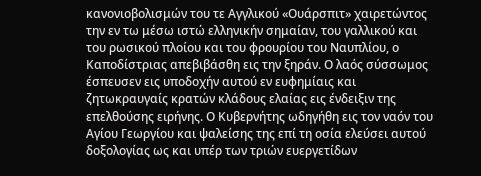κανονιοβολισμών του τε Αγγλικού «Ουάρσπιτ» χαιρετώντος την εν τω μέσω ιστώ ελληνικήν σημαίαν, του γαλλικού και του ρωσικού πλοίου και του φρουρίου του Ναυπλίου, ο Καποδίστριας απεβιβάσθη εις την ξηράν. Ο λαός σύσσωμος έσπευσεν εις υποδοχήν αυτού εν ευφημίαις και ζητωκραυγαίς κρατών κλάδους ελαίας εις ένδειξιν της επελθούσης ειρήνης. Ο Κυβερνήτης ωδηγήθη εις τον ναόν του Αγίου Γεωργίου και ψαλείσης της επί τη οσία ελεύσει αυτού δοξολογίας ως και υπέρ των τριών ευεργετίδων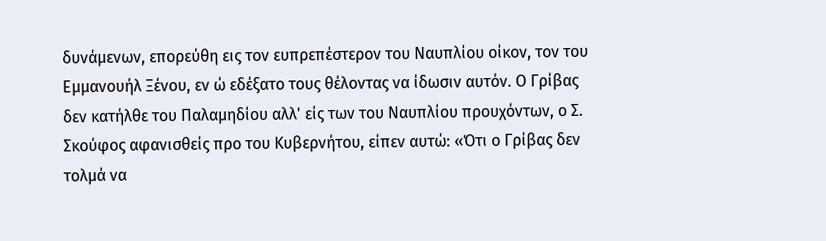δυνάμενων, επορεύθη εις τον ευπρεπέστερον του Ναυπλίου οίκον, τον του Εμμανουήλ Ξένου, εν ώ εδέξατο τους θέλοντας να ίδωσιν αυτόν. Ο Γρίβας δεν κατήλθε του Παλαμηδίου αλλ' είς των του Ναυπλίου προυχόντων, ο Σ. Σκούφος αφανισθείς προ του Κυβερνήτου, είπεν αυτώ: «Ότι ο Γρίβας δεν τολμά να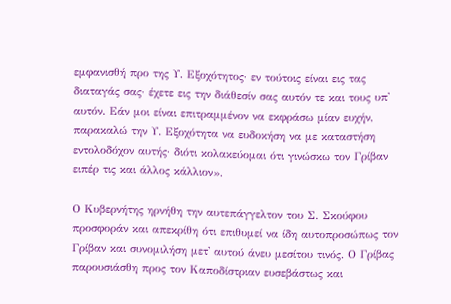εμφανισθή προ της Υ. Εξοχότητος· εν τούτοις είναι εις τας διαταγάς σας· έχετε εις την διάθεσίν σας αυτόν τε και τους υπ' αυτόν. Εάν μοι είναι επιτραμμένον να εκφράσω μίαν ευχήν, παρακαλώ την Υ. Εξοχότητα να ευδοκήση να με καταστήση εντολοδόχον αυτής· διότι κολακεύομαι ότι γινώσκω τον Γρίβαν ειπέρ τις και άλλος κάλλιον».

Ο Κυβερνήτης ηρνήθη την αυτεπάγγελτον του Σ. Σκούφου προσφοράν και απεκρίθη ότι επιθυμεί να ίδη αυτοπροσώπως τον Γρίβαν και συνομιλήση μετ' αυτού άνευ μεσίτου τινός. Ο Γρίβας παρουσιάσθη προς τον Καποδίστριαν ευσεβάστως και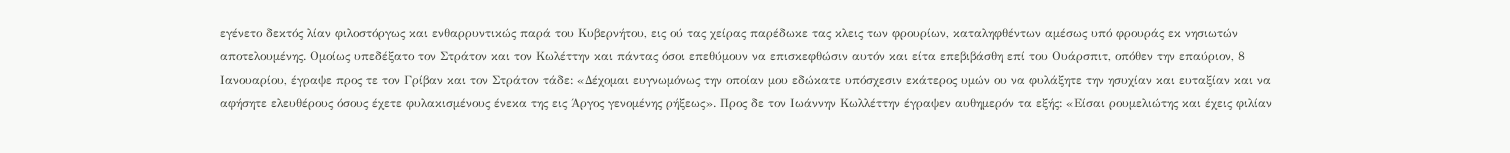εγένετο δεκτός λίαν φιλοστόργως και ενθαρρυντικώς παρά του Κυβερνήτου, εις ού τας χείρας παρέδωκε τας κλεις των φρουρίων, καταληφθέντων αμέσως υπό φρουράς εκ νησιωτών αποτελουμένης. Ομοίως υπεδέξατο τον Στράτον και τον Κωλέττην και πάντας όσοι επεθύμουν να επισκεφθώσιν αυτόν και είτα επεβιβάσθη επί του Ουάρσπιτ, οπόθεν την επαύριον, 8 Ιανουαρίου, έγραψε προς τε τον Γρίβαν και τον Στράτον τάδε: «Δέχομαι ευγνωμόνως την οποίαν μου εδώκατε υπόσχεσιν εκάτερος υμών ου να φυλάξητε την ησυχίαν και ευταξίαν και να αφήσητε ελευθέρους όσους έχετε φυλακισμένους ένεκα της εις Άργος γενομένης ρήξεως». Προς δε τον Ιωάννην Κωλλέττην έγραψεν αυθημερόν τα εξής: «Είσαι ρουμελιώτης και έχεις φιλίαν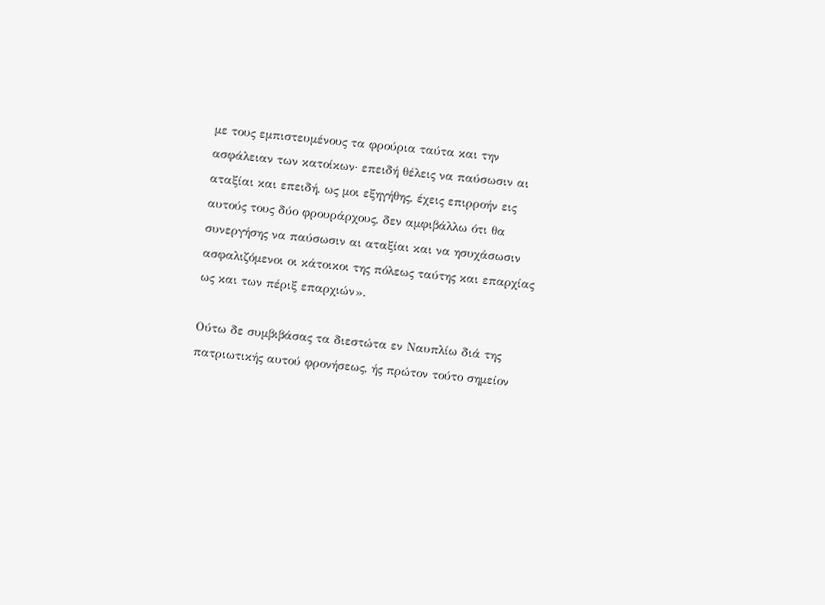με τους εμπιστευμένους τα φρούρια ταύτα και την ασφάλειαν των κατοίκων· επειδή θέλεις να παύσωσιν αι αταξίαι και επειδή, ως μοι εξηγήθης, έχεις επιρροήν εις αυτούς τους δύο φρουράρχους, δεν αμφιβάλλω ότι θα συνεργήσης να παύσωσιν αι αταξίαι και να ησυχάσωσιν ασφαλιζόμενοι οι κάτοικοι της πόλεως ταύτης και επαρχίας ως και των πέριξ επαρχιών».

Ούτω δε συμβιβάσας τα διεστώτα εν Ναυπλίω διά της πατριωτικής αυτού φρονήσεως, ής πρώτον τούτο σημείον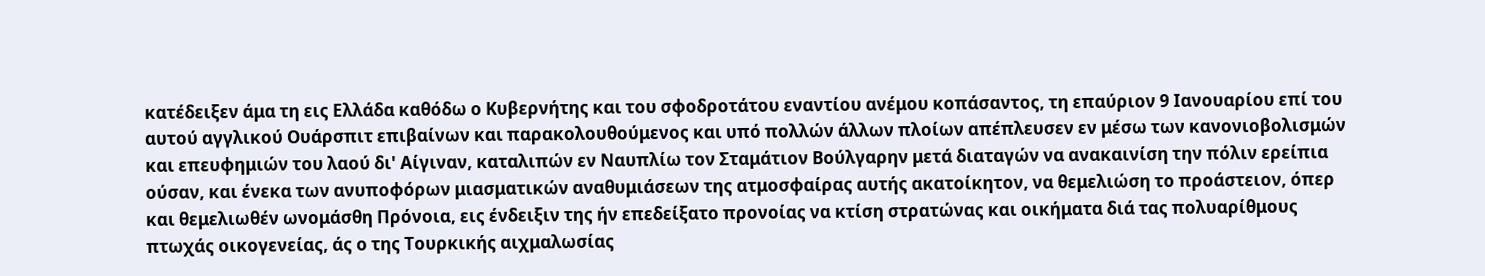κατέδειξεν άμα τη εις Ελλάδα καθόδω ο Κυβερνήτης και του σφοδροτάτου εναντίου ανέμου κοπάσαντος, τη επαύριον 9 Ιανουαρίου επί του αυτού αγγλικού Ουάρσπιτ επιβαίνων και παρακολουθούμενος και υπό πολλών άλλων πλοίων απέπλευσεν εν μέσω των κανονιοβολισμών και επευφημιών του λαού δι' Αίγιναν, καταλιπών εν Ναυπλίω τον Σταμάτιον Βούλγαρην μετά διαταγών να ανακαινίση την πόλιν ερείπια ούσαν, και ένεκα των ανυποφόρων μιασματικών αναθυμιάσεων της ατμοσφαίρας αυτής ακατοίκητον, να θεμελιώση το προάστειον, όπερ και θεμελιωθέν ωνομάσθη Πρόνοια, εις ένδειξιν της ήν επεδείξατο προνοίας να κτίση στρατώνας και οικήματα διά τας πολυαρίθμους πτωχάς οικογενείας, άς ο της Τουρκικής αιχμαλωσίας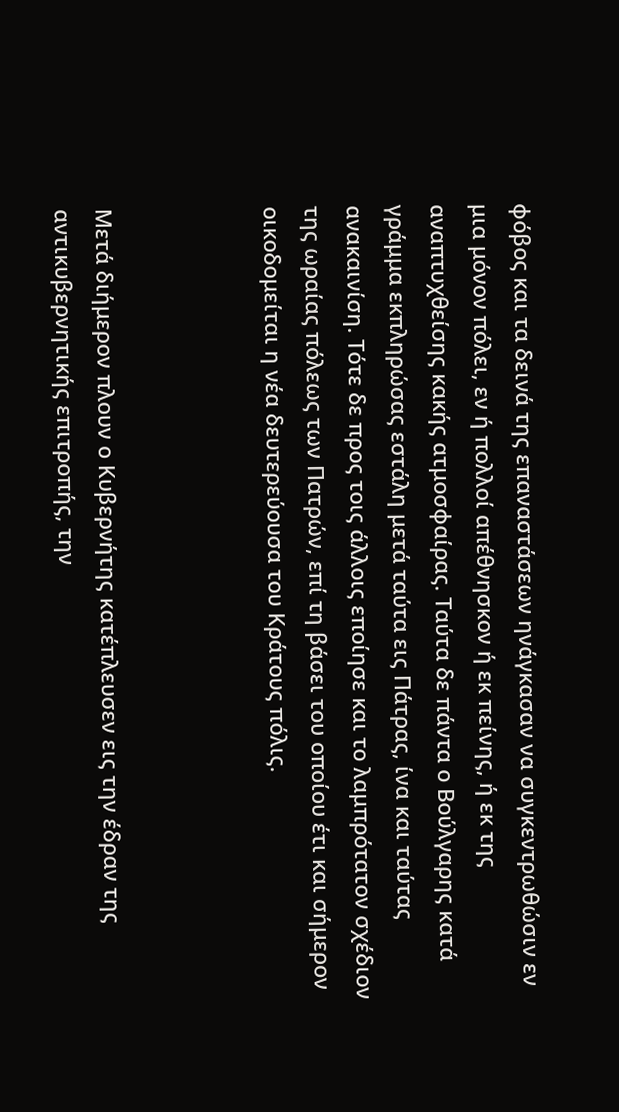φόβος και τα δεινά της επαναστάσεων ηνάγκασαν να συγκεντρωθώσιν εν μια μόνον πόλει, εν ή πολλοί απέθνησκον ή εκ πείνης, ή εκ της αναπτυχθείσης κακής ατμοσφαίρας. Ταύτα δε πάντα ο Βούλγαρης κατά γράμμα εκπληρώσας εστάλη μετά ταύτα εις Πάτρας, ίνα και ταύτας ανακαινίση. Τότε δε προς τοις άλλοις εποίησε και το λαμπρότατον σχέδιον της ωραίας πόλεως των Πατρών, επί τη βάσει του οποίου έτι και σήμερον οικοδομείται η νέα δευτερεύουσα του Κράτους πόλις.



Μετά διήμερον πλουν ο Κυβερνήτης κατέπλευσεν εις την έδραν της αντικυβερνητικής επιτροπής, την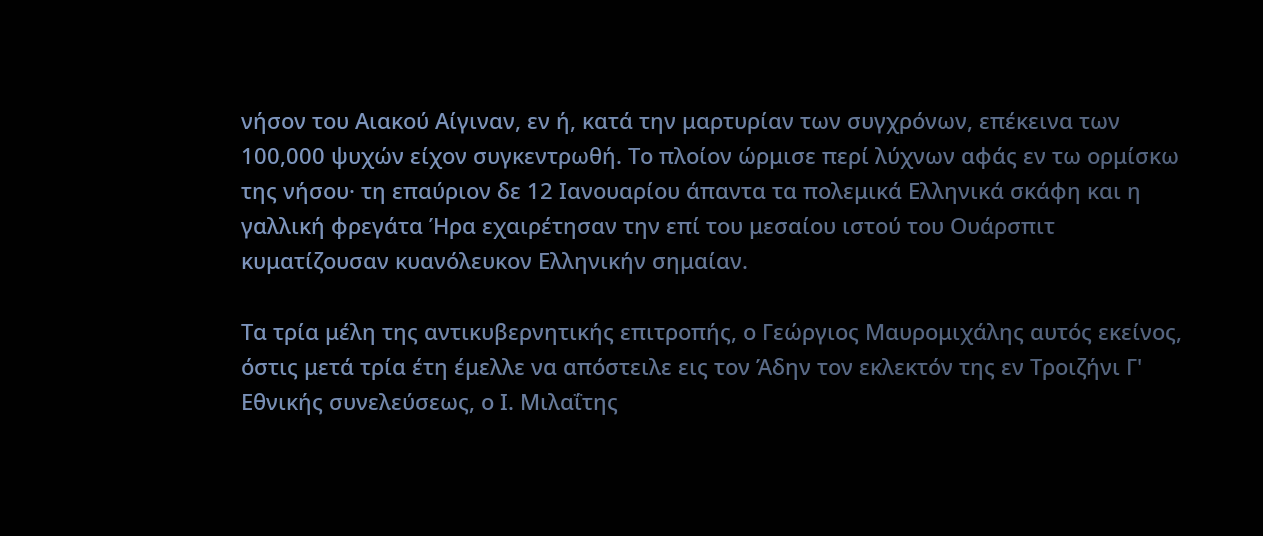νήσον του Αιακού Αίγιναν, εν ή, κατά την μαρτυρίαν των συγχρόνων, επέκεινα των 100,000 ψυχών είχον συγκεντρωθή. Το πλοίον ώρμισε περί λύχνων αφάς εν τω ορμίσκω της νήσου· τη επαύριον δε 12 Ιανουαρίου άπαντα τα πολεμικά Ελληνικά σκάφη και η γαλλική φρεγάτα Ήρα εχαιρέτησαν την επί του μεσαίου ιστού του Ουάρσπιτ κυματίζουσαν κυανόλευκον Ελληνικήν σημαίαν.

Τα τρία μέλη της αντικυβερνητικής επιτροπής, ο Γεώργιος Μαυρομιχάλης αυτός εκείνος, όστις μετά τρία έτη έμελλε να απόστειλε εις τον Άδην τον εκλεκτόν της εν Τροιζήνι Γ' Εθνικής συνελεύσεως, ο Ι. Μιλαΐτης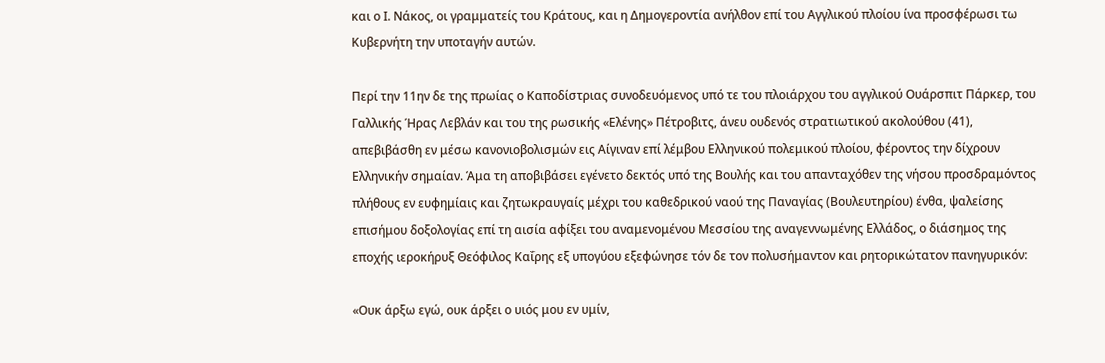και ο Ι. Νάκος, οι γραμματείς του Κράτους, και η Δημογεροντία ανήλθον επί του Αγγλικού πλοίου ίνα προσφέρωσι τω Κυβερνήτη την υποταγήν αυτών.

Περί την 11ην δε της πρωίας ο Καποδίστριας συνοδευόμενος υπό τε του πλοιάρχου του αγγλικού Ουάρσπιτ Πάρκερ, του Γαλλικής Ήρας Λεβλάν και του της ρωσικής «Ελένης» Πέτροβιτς, άνευ ουδενός στρατιωτικού ακολούθου (41), απεβιβάσθη εν μέσω κανονιοβολισμών εις Αίγιναν επί λέμβου Ελληνικού πολεμικού πλοίου, φέροντος την δίχρουν Ελληνικήν σημαίαν. Άμα τη αποβιβάσει εγένετο δεκτός υπό της Βουλής και του απανταχόθεν της νήσου προσδραμόντος πλήθους εν ευφημίαις και ζητωκραυγαίς μέχρι του καθεδρικού ναού της Παναγίας (Βουλευτηρίου) ένθα, ψαλείσης επισήμου δοξολογίας επί τη αισία αφίξει του αναμενομένου Μεσσίου της αναγεννωμένης Ελλάδος, ο διάσημος της εποχής ιεροκήρυξ Θεόφιλος Καΐρης εξ υπογύου εξεφώνησε τόν δε τον πολυσήμαντον και ρητορικώτατον πανηγυρικόν:

«Ουκ άρξω εγώ, ουκ άρξει ο υιός μου εν υμίν,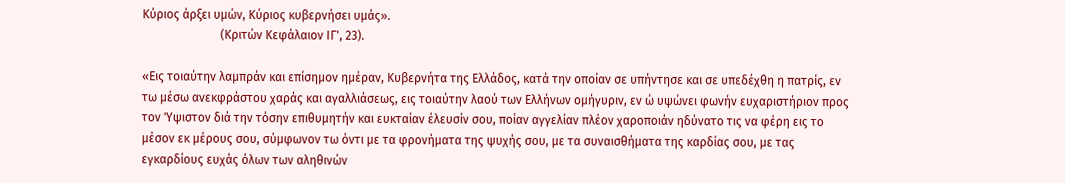Κύριος άρξει υμών, Κύριος κυβερνήσει υμάς».
                          (Κριτών Κεφάλαιον ΙΓ', 23).

«Εις τοιαύτην λαμπράν και επίσημον ημέραν, Κυβερνήτα της Ελλάδος, κατά την οποίαν σε υπήντησε και σε υπεδέχθη η πατρίς, εν τω μέσω ανεκφράστου χαράς και αγαλλιάσεως, εις τοιαύτην λαού των Ελλήνων ομήγυριν, εν ώ υψώνει φωνήν ευχαριστήριον προς τον Ύψιστον διά την τόσην επιθυμητήν και ευκταίαν έλευσίν σου, ποίαν αγγελίαν πλέον χαροποιάν ηδύνατο τις να φέρη εις το μέσον εκ μέρους σου, σύμφωνον τω όντι με τα φρονήματα της ψυχής σου, με τα συναισθήματα της καρδίας σου, με τας εγκαρδίους ευχάς όλων των αληθινών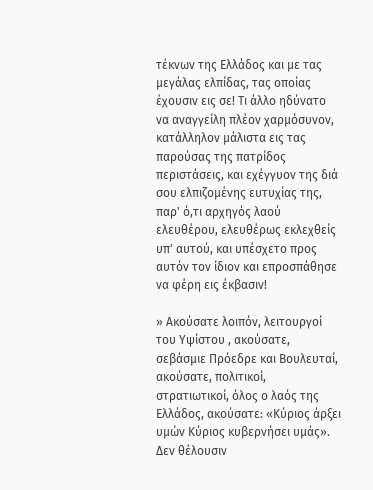τέκνων της Ελλάδος και με τας μεγάλας ελπίδας, τας οποίας έχουσιν εις σε! Τι άλλο ηδύνατο να αναγγείλη πλέον χαρμόσυνον, κατάλληλον μάλιστα εις τας παρούσας της πατρίδος περιστάσεις, και εχέγγυον της διά σου ελπιζομένης ευτυχίας της, παρ' ό,τι αρχηγός λαού ελευθέρου, ελευθέρως εκλεχθείς υπ' αυτού, και υπέσχετο προς αυτόν τον ίδιον και επροσπάθησε να φέρη εις έκβασιν!

» Ακούσατε λοιπόν, λειτουργοί του Υψίστου , ακούσατε, σεβάσμιε Πρόεδρε και Βουλευταί, ακούσατε, πολιτικοί, στρατιωτικοί, όλος ο λαός της Ελλάδος, ακούσατε: «Κύριος άρξει υμών Κύριος κυβερνήσει υμάς». Δεν θέλουσιν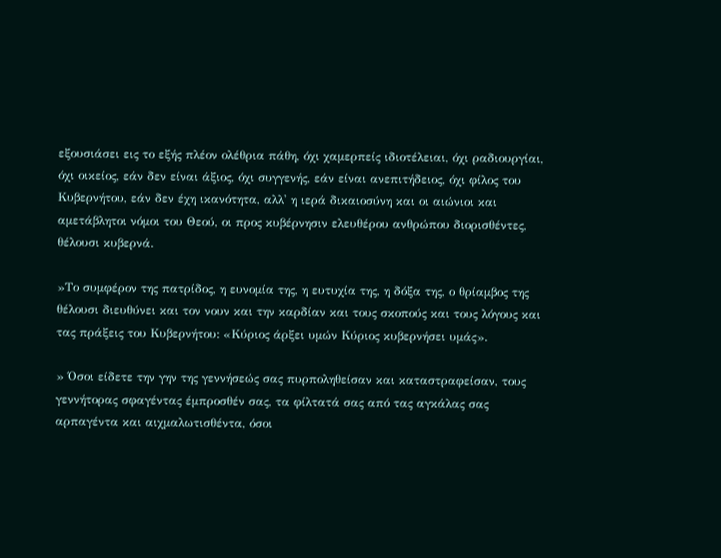εξουσιάσει εις το εξής πλέον ολέθρια πάθη, όχι χαμερπείς ιδιοτέλειαι, όχι ραδιουργίαι, όχι οικείος, εάν δεν είναι άξιος, όχι συγγενής, εάν είναι ανεπιτήδειος, όχι φίλος του Κυβερνήτου, εάν δεν έχη ικανότητα, αλλ' η ιερά δικαιοσύνη και οι αιώνιοι και αμετάβλητοι νόμοι του Θεού, οι προς κυβέρνησιν ελευθέρου ανθρώπου διορισθέντες, θέλουσι κυβερνά.

»Το συμφέρον της πατρίδος, η ευνομία της, η ευτυχία της, η δόξα της, ο θρίαμβος της θέλουσι διευθύνει και τον νουν και την καρδίαν και τους σκοπούς και τους λόγους και τας πράξεις του Κυβερνήτου: «Κύριος άρξει υμών Κύριος κυβερνήσει υμάς».

» Όσοι είδετε την γην της γεννήσεώς σας πυρποληθείσαν και καταστραφείσαν, τους γεννήτορας σφαγέντας έμπροσθέν σας, τα φίλτατά σας από τας αγκάλας σας αρπαγέντα και αιχμαλωτισθέντα, όσοι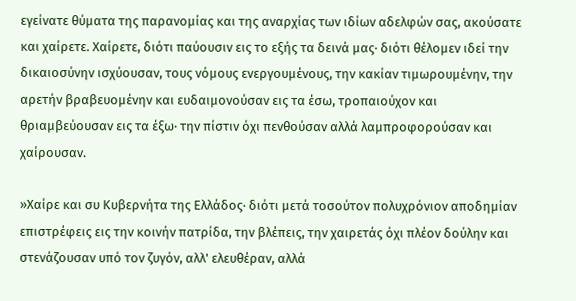εγείνατε θύματα της παρανομίας και της αναρχίας των ιδίων αδελφών σας, ακούσατε και χαίρετε. Χαίρετε, διότι παύουσιν εις το εξής τα δεινά μας· διότι θέλομεν ιδεί την δικαιοσύνην ισχύουσαν, τους νόμους ενεργουμένους, την κακίαν τιμωρουμένην, την αρετήν βραβευομένην και ευδαιμονούσαν εις τα έσω, τροπαιούχον και θριαμβεύουσαν εις τα έξω· την πίστιν όχι πενθούσαν αλλά λαμπροφορούσαν και χαίρουσαν.

»Χαίρε και συ Κυβερνήτα της Ελλάδος· διότι μετά τοσούτον πολυχρόνιον αποδημίαν επιστρέφεις εις την κοινήν πατρίδα, την βλέπεις, την χαιρετάς όχι πλέον δούλην και στενάζουσαν υπό τον ζυγόν, αλλ' ελευθέραν, αλλά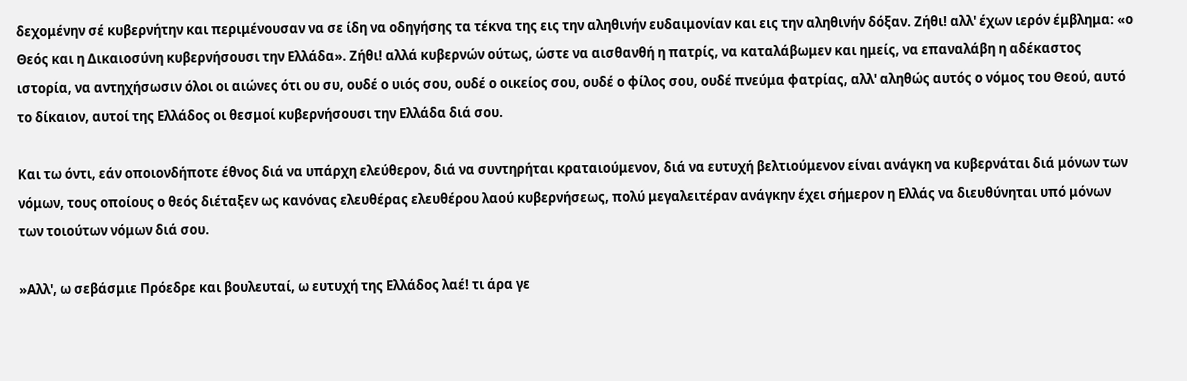δεχομένην σέ κυβερνήτην και περιμένουσαν να σε ίδη να οδηγήσης τα τέκνα της εις την αληθινήν ευδαιμονίαν και εις την αληθινήν δόξαν. Ζήθι! αλλ' έχων ιερόν έμβλημα: «ο Θεός και η Δικαιοσύνη κυβερνήσουσι την Ελλάδα». Ζήθι! αλλά κυβερνών ούτως, ώστε να αισθανθή η πατρίς, να καταλάβωμεν και ημείς, να επαναλάβη η αδέκαστος ιστορία, να αντηχήσωσιν όλοι οι αιώνες ότι ου συ, ουδέ ο υιός σου, ουδέ ο οικείος σου, ουδέ ο φίλος σου, ουδέ πνεύμα φατρίας, αλλ' αληθώς αυτός ο νόμος του Θεού, αυτό το δίκαιον, αυτοί της Ελλάδος οι θεσμοί κυβερνήσουσι την Ελλάδα διά σου.

Και τω όντι, εάν οποιονδήποτε έθνος διά να υπάρχη ελεύθερον, διά να συντηρήται κραταιούμενον, διά να ευτυχή βελτιούμενον είναι ανάγκη να κυβερνάται διά μόνων των νόμων, τους οποίους ο θεός διέταξεν ως κανόνας ελευθέρας ελευθέρου λαού κυβερνήσεως, πολύ μεγαλειτέραν ανάγκην έχει σήμερον η Ελλάς να διευθύνηται υπό μόνων των τοιούτων νόμων διά σου.

»Αλλ', ω σεβάσμιε Πρόεδρε και βουλευταί, ω ευτυχή της Ελλάδος λαέ! τι άρα γε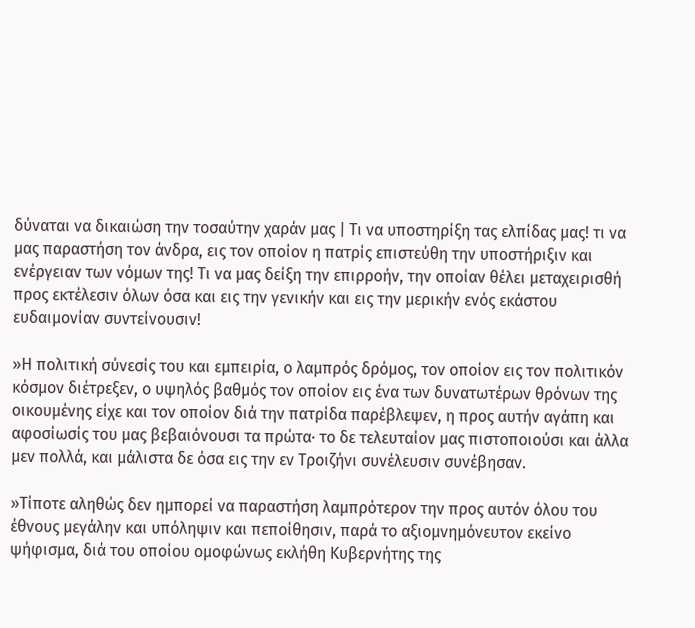δύναται να δικαιώση την τοσαύτην χαράν μας | Τι να υποστηρίξη τας ελπίδας μας! τι να μας παραστήση τον άνδρα, εις τον οποίον η πατρίς επιστεύθη την υποστήριξιν και ενέργειαν των νόμων της! Τι να μας δείξη την επιρροήν, την οποίαν θέλει μεταχειρισθή προς εκτέλεσιν όλων όσα και εις την γενικήν και εις την μερικήν ενός εκάστου ευδαιμονίαν συντείνουσιν!

»Η πολιτική σύνεσίς του και εμπειρία, ο λαμπρός δρόμος, τον οποίον εις τον πολιτικόν κόσμον διέτρεξεν, ο υψηλός βαθμός τον οποίον εις ένα των δυνατωτέρων θρόνων της οικουμένης είχε και τον οποίον διά την πατρίδα παρέβλεψεν, η προς αυτήν αγάπη και αφοσίωσίς του μας βεβαιόνουσι τα πρώτα· το δε τελευταίον μας πιστοποιούσι και άλλα μεν πολλά, και μάλιστα δε όσα εις την εν Τροιζήνι συνέλευσιν συνέβησαν.

»Τίποτε αληθώς δεν ημπορεί να παραστήση λαμπρότερον την προς αυτόν όλου του έθνους μεγάλην και υπόληψιν και πεποίθησιν, παρά το αξιομνημόνευτον εκείνο ψήφισμα, διά του οποίου ομοφώνως εκλήθη Κυβερνήτης της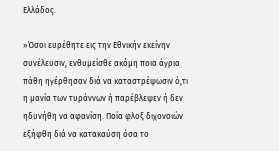Ελλάδος.

»Όσοι ευρέθητε εις την Εθνικήν εκείνην συνέλευσιν, ενθυμείσθε ακόμη ποια άγρια πάθη ηγέρθησαν διά να καταστρέψωσιν ό,τι η μανία των τυράννων ή παρέβλεψεν ή δεν ηδυνήθη να αφανίση. Ποία φλοξ διχονοιών εξήφθη διά να κατακαύση όσα το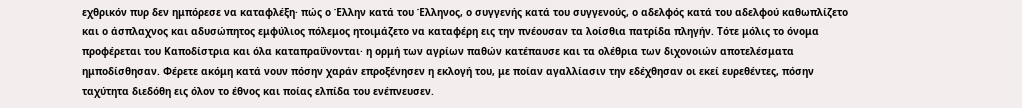εχθρικόν πυρ δεν ημπόρεσε να καταφλέξη· πώς ο Έλλην κατά του Έλληνος, ο συγγενής κατά του συγγενούς, ο αδελφός κατά του αδελφού καθωπλίζετο και ο άσπλαχνος και αδυσώπητος εμφύλιος πόλεμος ητοιμάζετο να καταφέρη εις την πνέουσαν τα λοίσθια πατρίδα πληγήν. Τότε μόλις το όνομα προφέρεται του Καποδίστρια και όλα καταπραΰνονται· η ορμή των αγρίων παθών κατέπαυσε και τα ολέθρια των διχονοιών αποτελέσματα ημποδίσθησαν. Φέρετε ακόμη κατά νουν πόσην χαράν επροξένησεν η εκλογή του, με ποίαν αγαλλίασιν την εδέχθησαν οι εκεί ευρεθέντες, πόσην ταχύτητα διεδόθη εις όλον το έθνος και ποίας ελπίδα του ενέπνευσεν.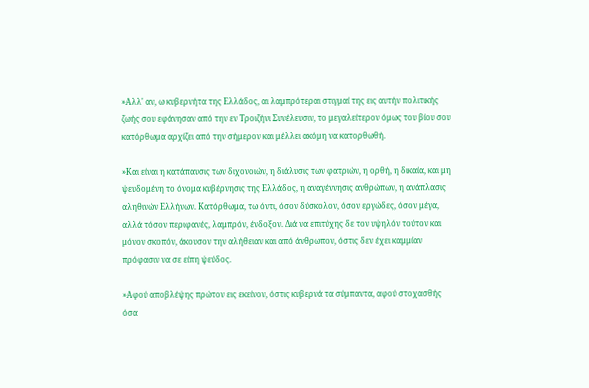»Αλλ' αν, ω κυβερνήτα της Ελλάδος, αι λαμπρότεραι στιγμαί της εις αυτήν πολιτικής ζωής σου εφάνησαν από την εν Τροιζήνι Συνέλευσιν, το μεγαλείτερον όμως του βίου σου κατόρθωμα αρχίζει από την σήμερον και μέλλει ακόμη να κατορθωθή.

»Και είναι η κατάπαυσις των διχονοιών, η διάλυσις των φατριών, η ορθή, η δικαία, και μη ψευδομένη το όνομα κυβέρνησις της Ελλάδος, η αναγέννησις ανθρώπων, η ανάπλασις αληθινών Ελλήνων. Κατόρθωμα, τω όντι, όσον δύσκολον, όσον εργώδες, όσον μέγα, αλλά τόσον περιφανές, λαμπρόν, ένδοξον. Διά να επιτύχης δε τον υψηλόν τούτον και μόνον σκοπόν, άκουσον την αλήθειαν και από άνθρωπον, όστις δεν έχει καμμίαν πρόφασιν να σε είπη ψεύδος.

»Αφού αποβλέψης πρώτον εις εκείνον, όστις κυβερνά τα σύμπαντα, αφού στοχασθής όσα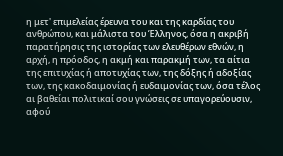η μετ' επιμελείας έρευνα του και της καρδίας του ανθρώπου, και μάλιστα του Έλληνος, όσα η ακριβή παρατήρησις της ιστορίας των ελευθέρων εθνών, η αρχή, η πρόοδος, η ακμή και παρακμή των, τα αίτια της επιτυχίας ή αποτυχίας των, της δόξης ή αδοξίας των, της κακοδαιμονίας ή ευδαιμονίας των, όσα τέλος αι βαθείαι πολιτικαί σου γνώσεις σε υπαγορεύουσιν, αφού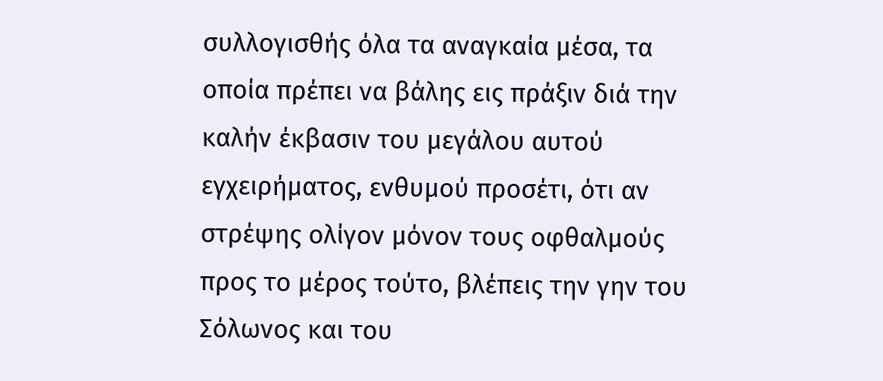συλλογισθής όλα τα αναγκαία μέσα, τα οποία πρέπει να βάλης εις πράξιν διά την καλήν έκβασιν του μεγάλου αυτού εγχειρήματος, ενθυμού προσέτι, ότι αν στρέψης ολίγον μόνον τους οφθαλμούς προς το μέρος τούτο, βλέπεις την γην του Σόλωνος και του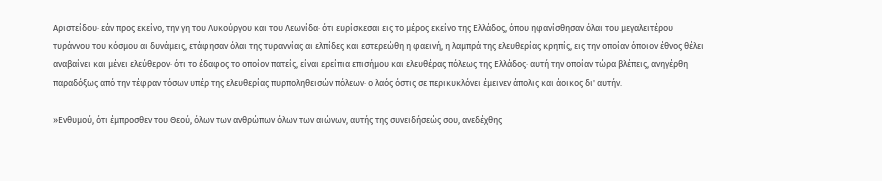Αριστείδου· εάν προς εκείνο, την γη του Λυκούργου και του Λεωνίδα· ότι ευρίσκεσαι εις το μέρος εκείνο της Ελλάδος, όπου ηφανίσθησαν όλαι του μεγαλειτέρου τυράννου του κόσμου αι δυνάμεις, ετάφησαν όλαι της τυραννίας αι ελπίδες και εστερεώθη η φαεινή, η λαμπρά της ελευθερίας κρηπίς, εις την οποίαν όποιον έθνος θέλει αναβαίνει και μένει ελεύθερον· ότι το έδαφος το οποίον πατείς, είναι ερείπια επισήμου και ελευθέρας πόλεως της Ελλάδος· αυτή την οποίαν τώρα βλέπεις, ανηγέρθη παραδόξως από την τέφραν τόσων υπέρ της ελευθερίας πυρποληθεισών πόλεων· ο λαός όστις σε περικυκλόνει έμεινεν άπολις και άοικος δι' αυτήν.

»Ενθυμού, ότι έμπροσθεν του Θεού, όλων των ανθρώπων όλων των αιώνων, αυτής της συνειδήσεώς σου, ανεδέχθης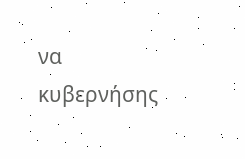να κυβερνήσης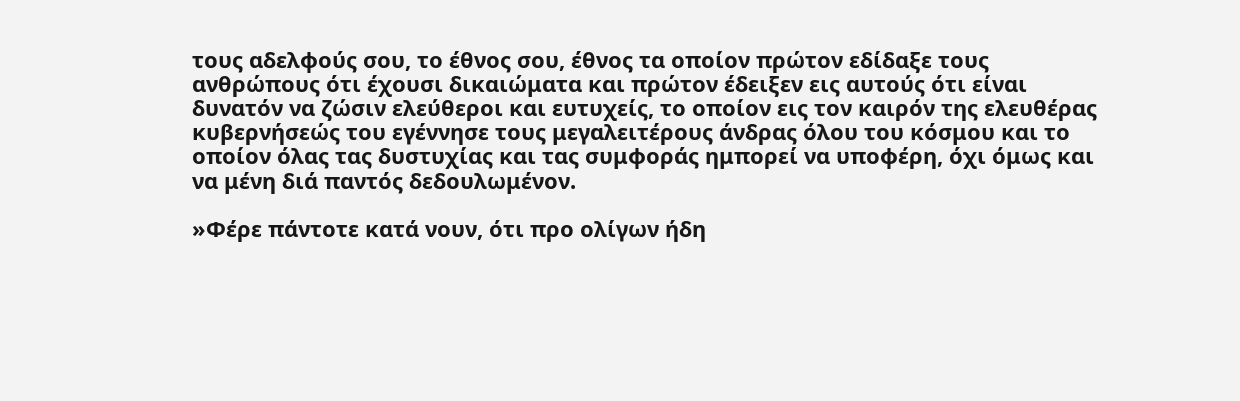τους αδελφούς σου, το έθνος σου, έθνος τα οποίον πρώτον εδίδαξε τους ανθρώπους ότι έχουσι δικαιώματα και πρώτον έδειξεν εις αυτούς ότι είναι δυνατόν να ζώσιν ελεύθεροι και ευτυχείς, το οποίον εις τον καιρόν της ελευθέρας κυβερνήσεώς του εγέννησε τους μεγαλειτέρους άνδρας όλου του κόσμου και το οποίον όλας τας δυστυχίας και τας συμφοράς ημπορεί να υποφέρη, όχι όμως και να μένη διά παντός δεδουλωμένον.

»Φέρε πάντοτε κατά νουν, ότι προ ολίγων ήδη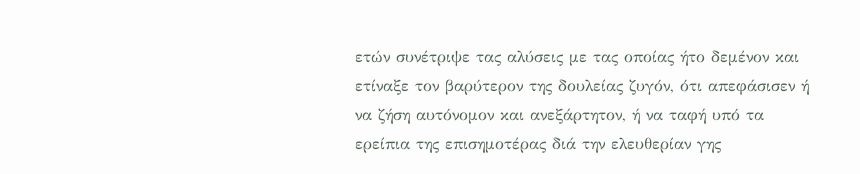ετών συνέτριψε τας αλύσεις με τας οποίας ήτο δεμένον και ετίναξε τον βαρύτερον της δουλείας ζυγόν, ότι απεφάσισεν ή να ζήση αυτόνομον και ανεξάρτητον, ή να ταφή υπό τα ερείπια της επισημοτέρας διά την ελευθερίαν γης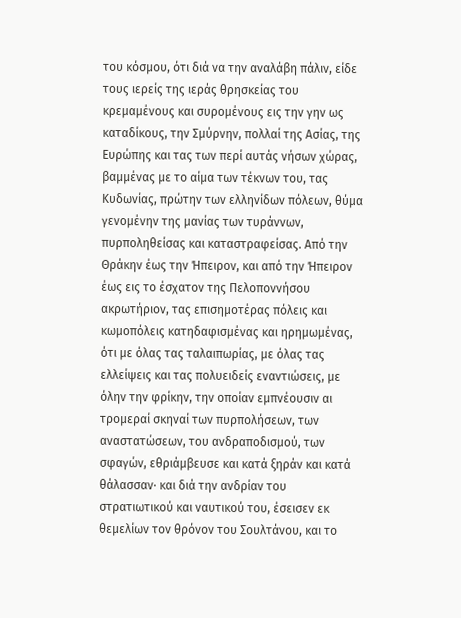του κόσμου, ότι διά να την αναλάβη πάλιν, είδε τους ιερείς της ιεράς θρησκείας του κρεμαμένους και συρομένους εις την γην ως καταδίκους, την Σμύρνην, πολλαί της Ασίας, της Ευρώπης και τας των περί αυτάς νήσων χώρας, βαμμένας με το αίμα των τέκνων του, τας Κυδωνίας, πρώτην των ελληνίδων πόλεων, θύμα γενομένην της μανίας των τυράννων, πυρποληθείσας και καταστραφείσας. Από την Θράκην έως την Ήπειρον, και από την Ήπειρον έως εις το έσχατον της Πελοποννήσου ακρωτήριον, τας επισημοτέρας πόλεις και κωμοπόλεις κατηδαφισμένας και ηρημωμένας, ότι με όλας τας ταλαιπωρίας, με όλας τας ελλείψεις και τας πολυειδείς εναντιώσεις, με όλην την φρίκην, την οποίαν εμπνέουσιν αι τρομεραί σκηναί των πυρπολήσεων, των αναστατώσεων, του ανδραποδισμού, των σφαγών, εθριάμβευσε και κατά ξηράν και κατά θάλασσαν· και διά την ανδρίαν του στρατιωτικού και ναυτικού του, έσεισεν εκ θεμελίων τον θρόνον του Σουλτάνου, και το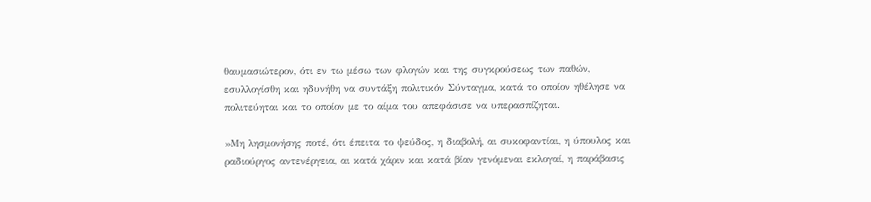θαυμασιώτερον, ότι εν τω μέσω των φλογών και της συγκρούσεως των παθών, εσυλλογίσθη και ηδυνήθη να συντάξη πολιτικόν Σύνταγμα, κατά το οποίον ηθέλησε να πολιτεύηται και το οποίον με το αίμα του απεφάσισε να υπερασπίζηται.

»Μη λησμονήσης ποτέ, ότι έπειτα το ψεύδος, η διαβολή, αι συκοφαντίαι, η ύπουλος και ραδιούργος αντενέργεια, αι κατά χάριν και κατά βίαν γενόμεναι εκλογαί, η παράβασις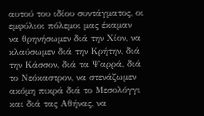αυτού του ιδίου συντάγματος, οι εμφύλιοι πόλεμοι μας έκαμαν να θρηνήσωμεν διά την Χίον, να κλαύσωμεν διά την Κρήτην, διά την Κάσσον, διά τα Ψαρρά, διά το Νεόκαστρον, να στενάζωμεν ακόμη πικρά διά το Μεσολόγγι και διά τας Αθήνας, να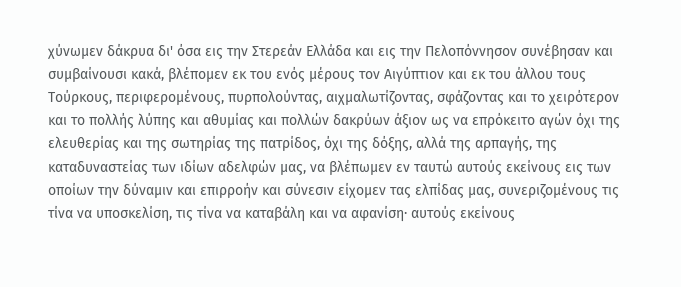χύνωμεν δάκρυα δι' όσα εις την Στερεάν Ελλάδα και εις την Πελοπόννησον συνέβησαν και συμβαίνουσι κακά, βλέπομεν εκ του ενός μέρους τον Αιγύπτιον και εκ του άλλου τους Τούρκους, περιφερομένους, πυρπολούντας, αιχμαλωτίζοντας, σφάζοντας και το χειρότερον και το πολλής λύπης και αθυμίας και πολλών δακρύων άξιον ως να επρόκειτο αγών όχι της ελευθερίας και της σωτηρίας της πατρίδος, όχι της δόξης, αλλά της αρπαγής, της καταδυναστείας των ιδίων αδελφών μας, να βλέπωμεν εν ταυτώ αυτούς εκείνους εις των οποίων την δύναμιν και επιρροήν και σύνεσιν είχομεν τας ελπίδας μας, συνεριζομένους τις τίνα να υποσκελίση, τις τίνα να καταβάλη και να αφανίση· αυτούς εκείνους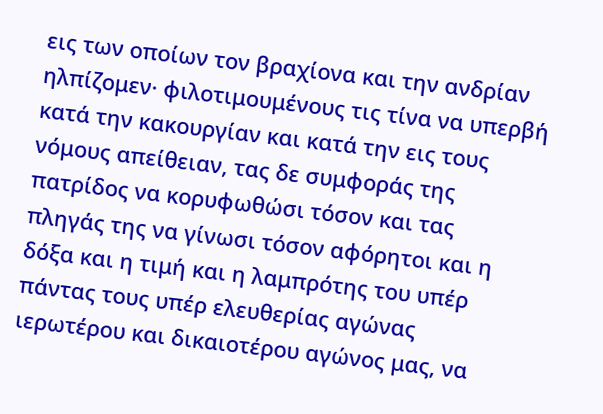εις των οποίων τον βραχίονα και την ανδρίαν ηλπίζομεν· φιλοτιμουμένους τις τίνα να υπερβή κατά την κακουργίαν και κατά την εις τους νόμους απείθειαν, τας δε συμφοράς της πατρίδος να κορυφωθώσι τόσον και τας πληγάς της να γίνωσι τόσον αφόρητοι και η δόξα και η τιμή και η λαμπρότης του υπέρ πάντας τους υπέρ ελευθερίας αγώνας ιερωτέρου και δικαιοτέρου αγώνος μας, να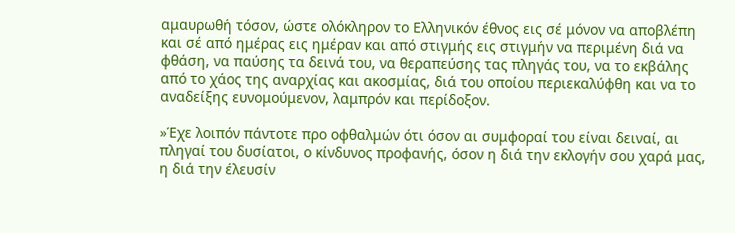αμαυρωθή τόσον, ώστε ολόκληρον το Ελληνικόν έθνος εις σέ μόνον να αποβλέπη και σέ από ημέρας εις ημέραν και από στιγμής εις στιγμήν να περιμένη διά να φθάση, να παύσης τα δεινά του, να θεραπεύσης τας πληγάς του, να το εκβάλης από το χάος της αναρχίας και ακοσμίας, διά του οποίου περιεκαλύφθη και να το αναδείξης ευνομούμενον, λαμπρόν και περίδοξον.

»Έχε λοιπόν πάντοτε προ οφθαλμών ότι όσον αι συμφοραί του είναι δειναί, αι πληγαί του δυσίατοι, ο κίνδυνος προφανής, όσον η διά την εκλογήν σου χαρά μας, η διά την έλευσίν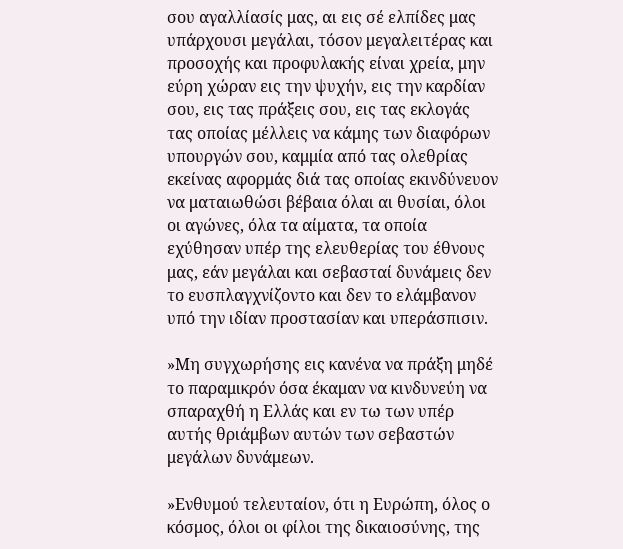σου αγαλλίασίς μας, αι εις σέ ελπίδες μας υπάρχουσι μεγάλαι, τόσον μεγαλειτέρας και προσοχής και προφυλακής είναι χρεία, μην εύρη χώραν εις την ψυχήν, εις την καρδίαν σου, εις τας πράξεις σου, εις τας εκλογάς τας οποίας μέλλεις να κάμης των διαφόρων υπουργών σου, καμμία από τας ολεθρίας εκείνας αφορμάς διά τας οποίας εκινδύνευον να ματαιωθώσι βέβαια όλαι αι θυσίαι, όλοι οι αγώνες, όλα τα αίματα, τα οποία εχύθησαν υπέρ της ελευθερίας του έθνους μας, εάν μεγάλαι και σεβασταί δυνάμεις δεν το ευσπλαγχνίζοντο και δεν το ελάμβανον υπό την ιδίαν προστασίαν και υπεράσπισιν.

»Μη συγχωρήσης εις κανένα να πράξη μηδέ το παραμικρόν όσα έκαμαν να κινδυνεύη να σπαραχθή η Ελλάς και εν τω των υπέρ αυτής θριάμβων αυτών των σεβαστών μεγάλων δυνάμεων.

»Ενθυμού τελευταίον, ότι η Ευρώπη, όλος ο κόσμος, όλοι οι φίλοι της δικαιοσύνης, της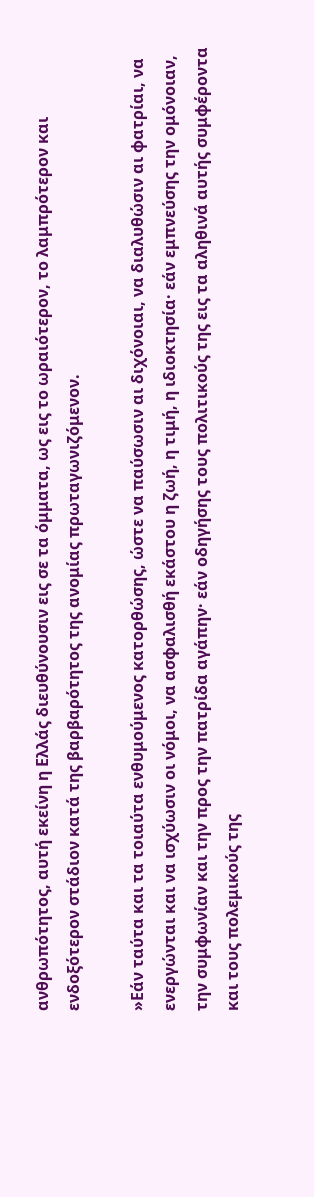ανθρωπότητος, αυτή εκείνη η Ελλάς διευθύνουσιν εις σε τα όμματα, ως εις το ωραιότερον, το λαμπρότερον και ενδοξότερον στάδιον κατά της βαρβαρότητος της ανομίας πρωταγωνιζόμενον.

»Εάν ταύτα και τα τοιαύτα ενθυμούμενος κατορθώσης, ώστε να παύσωσιν αι διχόνοιαι, να διαλυθώσιν αι φατρίαι, να ενεργώνται και να ισχύωσιν οι νόμοι, να ασφαλισθή εκάστου η ζωή, η τιμή, η ιδιοκτησία· εάν εμπνεύσης την ομόνοιαν, την συμφωνίαν και την προς την πατρίδα αγάπην· εάν οδηγήσης τους πολιτικούς της εις τα αληθινά αυτής συμφέροντα και τους πολεμικούς της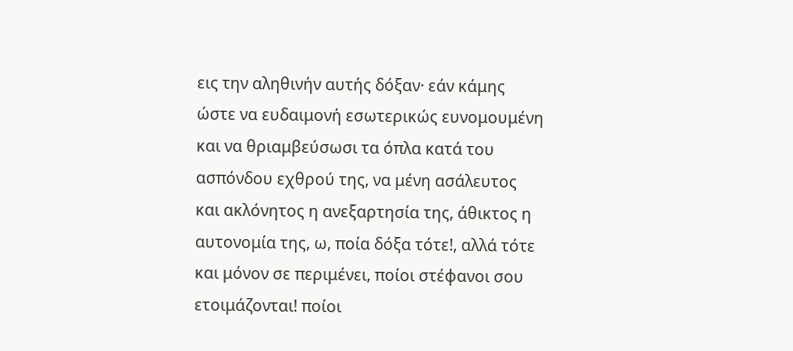εις την αληθινήν αυτής δόξαν· εάν κάμης ώστε να ευδαιμονή εσωτερικώς ευνομουμένη και να θριαμβεύσωσι τα όπλα κατά του ασπόνδου εχθρού της, να μένη ασάλευτος και ακλόνητος η ανεξαρτησία της, άθικτος η αυτονομία της, ω, ποία δόξα τότε!, αλλά τότε και μόνον σε περιμένει, ποίοι στέφανοι σου ετοιμάζονται! ποίοι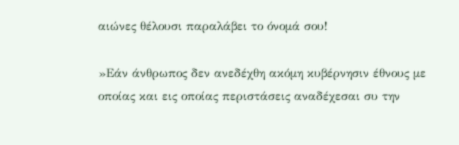αιώνες θέλουσι παραλάβει το όνομά σου!

»Εάν άνθρωπος δεν ανεδέχθη ακόμη κυβέρνησιν έθνους με οποίας και εις οποίας περιστάσεις αναδέχεσαι συ την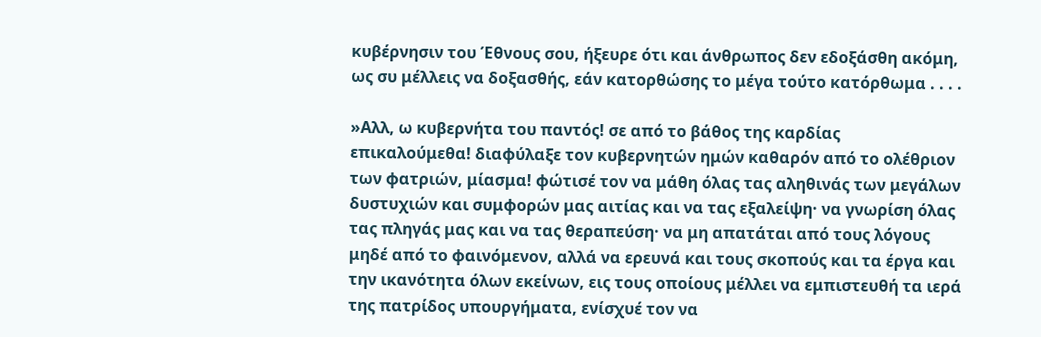κυβέρνησιν του Έθνους σου, ήξευρε ότι και άνθρωπος δεν εδοξάσθη ακόμη, ως συ μέλλεις να δοξασθής, εάν κατορθώσης το μέγα τούτο κατόρθωμα . . . .

»Αλλ, ω κυβερνήτα του παντός! σε από το βάθος της καρδίας επικαλούμεθα! διαφύλαξε τον κυβερνητών ημών καθαρόν από το ολέθριον των φατριών, μίασμα! φώτισέ τον να μάθη όλας τας αληθινάς των μεγάλων δυστυχιών και συμφορών μας αιτίας και να τας εξαλείψη· να γνωρίση όλας τας πληγάς μας και να τας θεραπεύση· να μη απατάται από τους λόγους μηδέ από το φαινόμενον, αλλά να ερευνά και τους σκοπούς και τα έργα και την ικανότητα όλων εκείνων, εις τους οποίους μέλλει να εμπιστευθή τα ιερά της πατρίδος υπουργήματα, ενίσχυέ τον να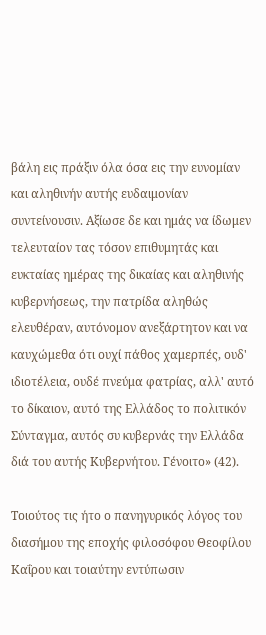βάλη εις πράξιν όλα όσα εις την ευνομίαν και αληθινήν αυτής ευδαιμονίαν συντείνουσιν. Αξίωσε δε και ημάς να ίδωμεν τελευταίον τας τόσον επιθυμητάς και ευκταίας ημέρας της δικαίας και αληθινής κυβερνήσεως, την πατρίδα αληθώς ελευθέραν, αυτόνομον ανεξάρτητον και να καυχώμεθα ότι ουχί πάθος χαμερπές, ουδ' ιδιοτέλεια, ουδέ πνεύμα φατρίας, αλλ' αυτό το δίκαιον, αυτό της Ελλάδος το πολιτικόν Σύνταγμα, αυτός συ κυβερνάς την Ελλάδα διά του αυτής Κυβερνήτου. Γένοιτο» (42).

Τοιούτος τις ήτο ο πανηγυρικός λόγος του διασήμου της εποχής φιλοσόφου Θεοφίλου Καΐρου και τοιαύτην εντύπωσιν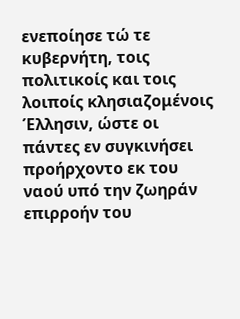ενεποίησε τώ τε κυβερνήτη, τοις πολιτικοίς και τοις λοιποίς κλησιαζομένοις Έλλησιν, ώστε οι πάντες εν συγκινήσει προήρχοντο εκ του ναού υπό την ζωηράν επιρροήν του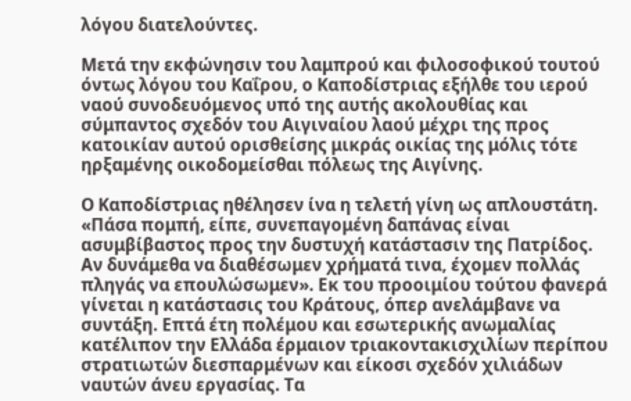λόγου διατελούντες.

Μετά την εκφώνησιν του λαμπρού και φιλοσοφικού τουτού όντως λόγου του Καΐρου, ο Καποδίστριας εξήλθε του ιερού ναού συνοδευόμενος υπό της αυτής ακολουθίας και σύμπαντος σχεδόν του Αιγιναίου λαού μέχρι της προς κατοικίαν αυτού ορισθείσης μικράς οικίας της μόλις τότε ηρξαμένης οικοδομείσθαι πόλεως της Αιγίνης.

Ο Καποδίστριας ηθέλησεν ίνα η τελετή γίνη ως απλουστάτη. «Πάσα πομπή, είπε, συνεπαγομένη δαπάνας είναι ασυμβίβαστος προς την δυστυχή κατάστασιν της Πατρίδος. Αν δυνάμεθα να διαθέσωμεν χρήματά τινα, έχομεν πολλάς πληγάς να επουλώσωμεν». Εκ του προοιμίου τούτου φανερά γίνεται η κατάστασις του Κράτους, όπερ ανελάμβανε να συντάξη. Επτά έτη πολέμου και εσωτερικής ανωμαλίας κατέλιπον την Ελλάδα έρμαιον τριακοντακισχιλίων περίπου στρατιωτών διεσπαρμένων και είκοσι σχεδόν χιλιάδων ναυτών άνευ εργασίας. Τα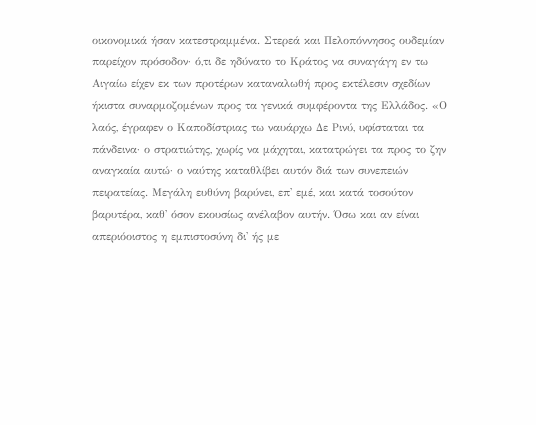οικονομικά ήσαν κατεστραμμένα. Στερεά και Πελοπόννησος ουδεμίαν παρείχον πρόσοδον· ό,τι δε ηδύνατο το Κράτος να συναγάγη εν τω Αιγαίω είχεν εκ των προτέρων καταναλωθή προς εκτέλεσιν σχεδίων ήκιστα συναρμοζομένων προς τα γενικά συμφέροντα της Ελλάδος. «Ο λαός, έγραφεν ο Καποδίστριας τω ναυάρχω Δε Ρινύ, υφίσταται τα πάνδεινα· ο στρατιώτης, χωρίς να μάχηται, κατατρώγει τα προς το ζην αναγκαία αυτώ· ο ναύτης καταθλίβει αυτόν διά των συνεπειών πειρατείας. Μεγάλη ευθύνη βαρύνει, επ' εμέ, και κατά τοσούτον βαρυτέρα, καθ' όσον εκουσίως ανέλαβον αυτήν. Όσω και αν είναι απεριόοιστος η εμπιστοσύνη δι' ής με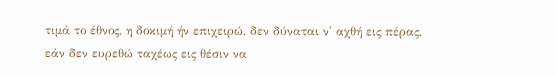τιμά το έθνος, η δοκιμή ήν επιχειρώ, δεν δύναται ν' αχθή εις πέρας, εάν δεν ευρεθώ ταχέως εις θέσιν να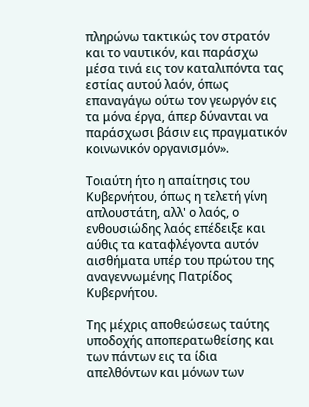πληρώνω τακτικώς τον στρατόν και το ναυτικόν, και παράσχω μέσα τινά εις τον καταλιπόντα τας εστίας αυτού λαόν, όπως επαναγάγω ούτω τον γεωργόν εις τα μόνα έργα, άπερ δύνανται να παράσχωσι βάσιν εις πραγματικόν κοινωνικόν οργανισμόν».

Τοιαύτη ήτο η απαίτησις του Κυβερνήτου, όπως η τελετή γίνη απλουστάτη, αλλ' ο λαός, ο ενθουσιώδης λαός επέδειξε και αύθις τα καταφλέγοντα αυτόν αισθήματα υπέρ του πρώτου της αναγεννωμένης Πατρίδος Κυβερνήτου.

Της μέχρις αποθεώσεως ταύτης υποδοχής αποπερατωθείσης και των πάντων εις τα ίδια απελθόντων και μόνων των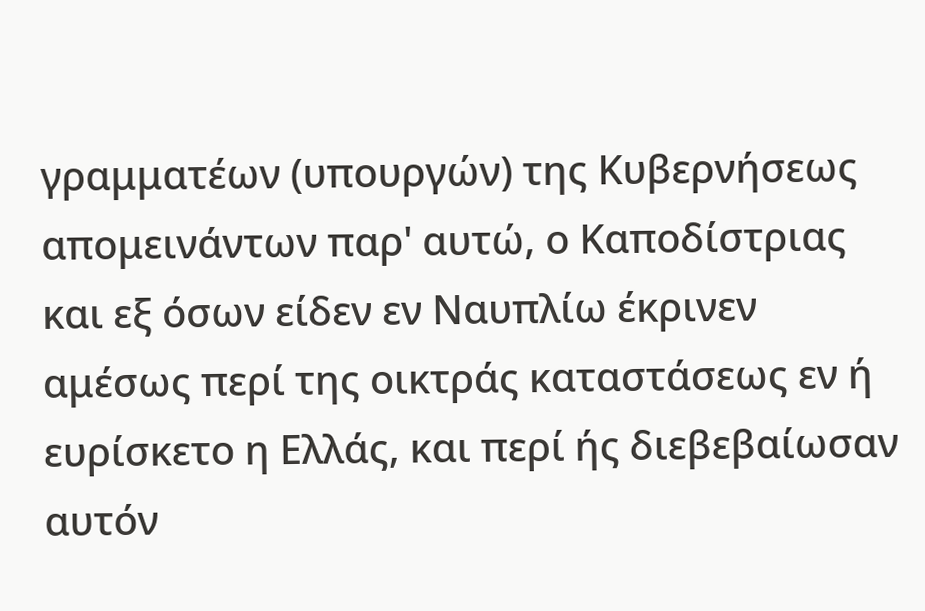γραμματέων (υπουργών) της Κυβερνήσεως απομεινάντων παρ' αυτώ, ο Καποδίστριας και εξ όσων είδεν εν Ναυπλίω έκρινεν αμέσως περί της οικτράς καταστάσεως εν ή ευρίσκετο η Ελλάς, και περί ής διεβεβαίωσαν αυτόν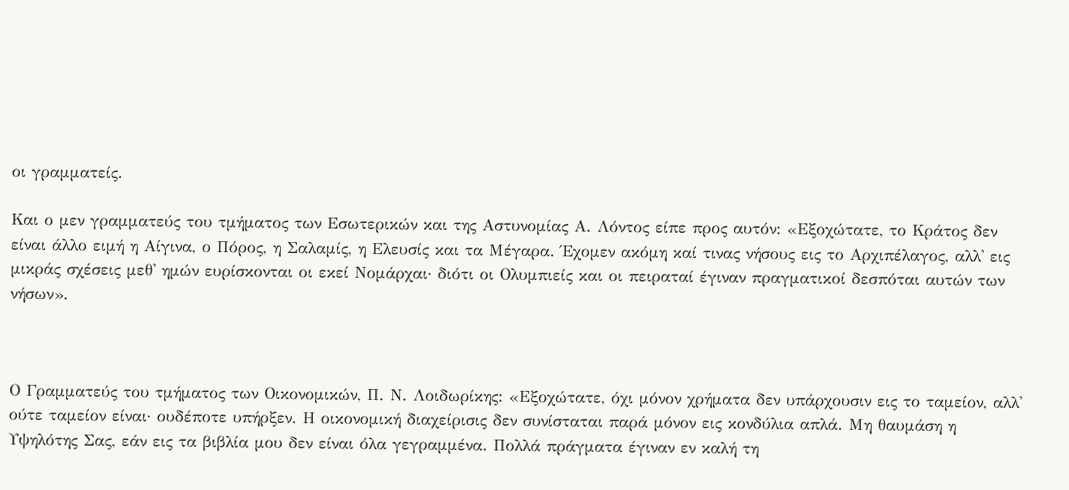οι γραμματείς.

Και ο μεν γραμματεύς του τμήματος των Εσωτερικών και της Αστυνομίας Α. Λόντος είπε προς αυτόν: «Εξοχώτατε, το Κράτος δεν είναι άλλο ειμή η Αίγινα, ο Πόρος, η Σαλαμίς, η Ελευσίς και τα Μέγαρα. Έχομεν ακόμη καί τινας νήσους εις το Αρχιπέλαγος, αλλ' εις μικράς σχέσεις μεθ' ημών ευρίσκονται οι εκεί Νομάρχαι· διότι οι Ολυμπιείς και οι πειραταί έγιναν πραγματικοί δεσπόται αυτών των νήσων».



Ο Γραμματεύς του τμήματος των Οικονομικών, Π. Ν. Λοιδωρίκης: «Εξοχώτατε, όχι μόνον χρήματα δεν υπάρχουσιν εις το ταμείον, αλλ' ούτε ταμείον είναι· ουδέποτε υπήρξεν. Η οικονομική διαχείρισις δεν συνίσταται παρά μόνον εις κονδύλια απλά. Μη θαυμάση η Υψηλότης Σας, εάν εις τα βιβλία μου δεν είναι όλα γεγραμμένα. Πολλά πράγματα έγιναν εν καλή τη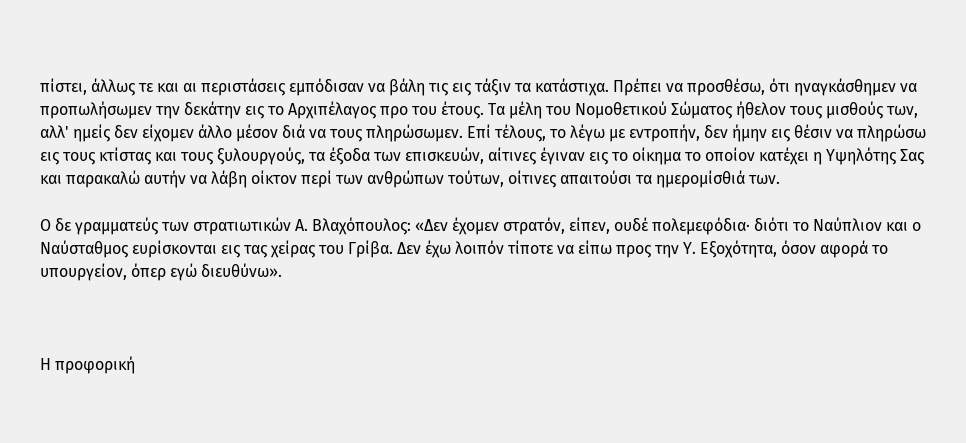πίστει, άλλως τε και αι περιστάσεις εμπόδισαν να βάλη τις εις τάξιν τα κατάστιχα. Πρέπει να προσθέσω, ότι ηναγκάσθημεν να προπωλήσωμεν την δεκάτην εις το Αρχιπέλαγος προ του έτους. Τα μέλη του Νομοθετικού Σώματος ήθελον τους μισθούς των, αλλ' ημείς δεν είχομεν άλλο μέσον διά να τους πληρώσωμεν. Επί τέλους, το λέγω με εντροπήν, δεν ήμην εις θέσιν να πληρώσω εις τους κτίστας και τους ξυλουργούς, τα έξοδα των επισκευών, αίτινες έγιναν εις το οίκημα το οποίον κατέχει η Υψηλότης Σας και παρακαλώ αυτήν να λάβη οίκτον περί των ανθρώπων τούτων, οίτινες απαιτούσι τα ημερομίσθιά των.

Ο δε γραμματεύς των στρατιωτικών Α. Βλαχόπουλος: «Δεν έχομεν στρατόν, είπεν, ουδέ πολεμεφόδια· διότι το Ναύπλιον και ο Ναύσταθμος ευρίσκονται εις τας χείρας του Γρίβα. Δεν έχω λοιπόν τίποτε να είπω προς την Υ. Εξοχότητα, όσον αφορά το υπουργείον, όπερ εγώ διευθύνω».



Η προφορική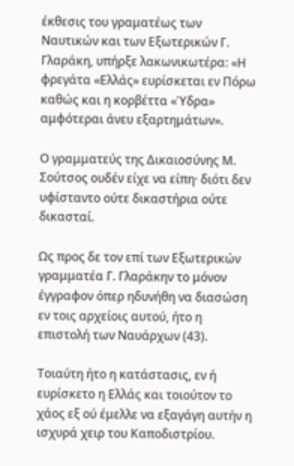έκθεσις του γραματέως των Ναυτικών και των Εξωτερικών Γ. Γλαράκη, υπήρξε λακωνικωτέρα: «Η φρεγάτα «Ελλάς» ευρίσκεται εν Πόρω καθώς και η κορβέττα «Ύδρα» αμφότεραι άνευ εξαρτημάτων».

Ο γραμματεύς της Δικαιοσύνης Μ. Σούτσος ουδέν είχε να είπη· διότι δεν υφίσταντο ούτε δικαστήρια ούτε δικασταί.

Ως προς δε τον επί των Εξωτερικών γραμματέα Γ. Γλαράκην το μόνον έγγραφον όπερ ηδυνήθη να διασώση εν τοις αρχείοις αυτού, ήτο η επιστολή των Ναυάρχων (43).

Τοιαύτη ήτο η κατάστασις, εν ή ευρίσκετο η Ελλάς και τοιούτον το χάος εξ ού έμελλε να εξαγάγη αυτήν η ισχυρά χειρ του Καποδιστρίου.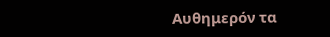Αυθημερόν τα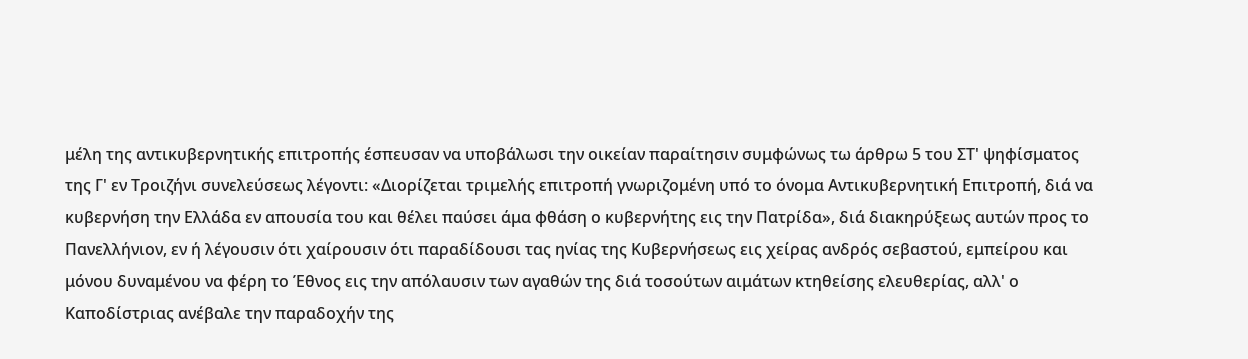μέλη της αντικυβερνητικής επιτροπής έσπευσαν να υποβάλωσι την οικείαν παραίτησιν συμφώνως τω άρθρω 5 του ΣΤ' ψηφίσματος της Γ' εν Τροιζήνι συνελεύσεως λέγοντι: «Διορίζεται τριμελής επιτροπή γνωριζομένη υπό το όνομα Αντικυβερνητική Επιτροπή, διά να κυβερνήση την Ελλάδα εν απουσία του και θέλει παύσει άμα φθάση ο κυβερνήτης εις την Πατρίδα», διά διακηρύξεως αυτών προς το Πανελλήνιον, εν ή λέγουσιν ότι χαίρουσιν ότι παραδίδουσι τας ηνίας της Κυβερνήσεως εις χείρας ανδρός σεβαστού, εμπείρου και μόνου δυναμένου να φέρη το Έθνος εις την απόλαυσιν των αγαθών της διά τοσούτων αιμάτων κτηθείσης ελευθερίας, αλλ' ο Καποδίστριας ανέβαλε την παραδοχήν της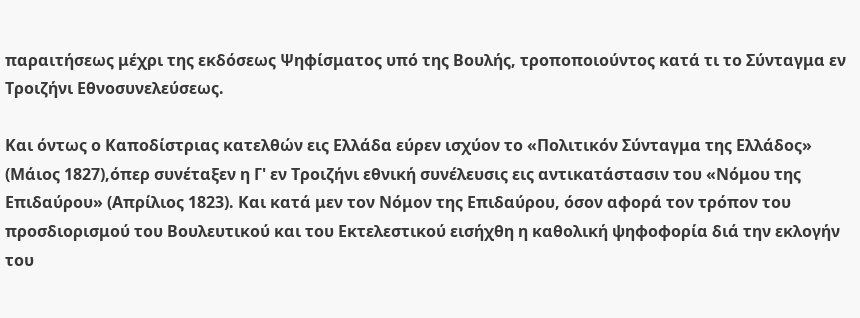παραιτήσεως μέχρι της εκδόσεως Ψηφίσματος υπό της Βουλής, τροποποιούντος κατά τι το Σύνταγμα εν Τροιζήνι Εθνοσυνελεύσεως.

Και όντως ο Καποδίστριας κατελθών εις Ελλάδα εύρεν ισχύον το «Πολιτικόν Σύνταγμα της Ελλάδος» (Μάιος 1827),όπερ συνέταξεν η Γ' εν Τροιζήνι εθνική συνέλευσις εις αντικατάστασιν του «Νόμου της Επιδαύρου» (Απρίλιος 1823). Και κατά μεν τον Νόμον της Επιδαύρου, όσον αφορά τον τρόπον του προσδιορισμού του Βουλευτικού και του Εκτελεστικού εισήχθη η καθολική ψηφοφορία διά την εκλογήν του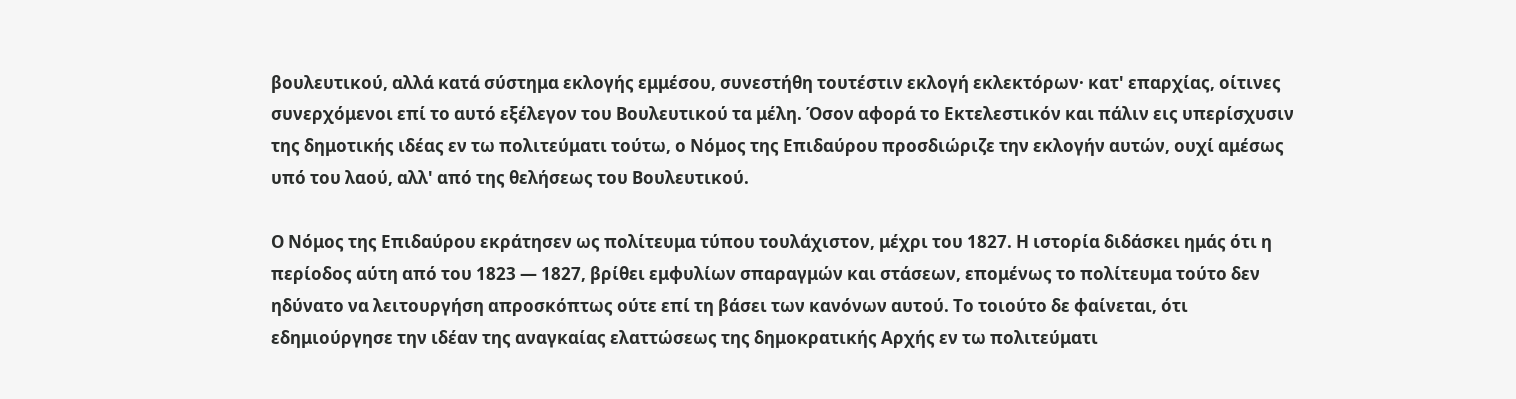βουλευτικού, αλλά κατά σύστημα εκλογής εμμέσου, συνεστήθη τουτέστιν εκλογή εκλεκτόρων· κατ' επαρχίας, οίτινες συνερχόμενοι επί το αυτό εξέλεγον του Βουλευτικού τα μέλη. Όσον αφορά το Εκτελεστικόν και πάλιν εις υπερίσχυσιν της δημοτικής ιδέας εν τω πολιτεύματι τούτω, ο Νόμος της Επιδαύρου προσδιώριζε την εκλογήν αυτών, ουχί αμέσως υπό του λαού, αλλ' από της θελήσεως του Βουλευτικού.

Ο Νόμος της Επιδαύρου εκράτησεν ως πολίτευμα τύπου τουλάχιστον, μέχρι του 1827. Η ιστορία διδάσκει ημάς ότι η περίοδος αύτη από του 1823 — 1827, βρίθει εμφυλίων σπαραγμών και στάσεων, επομένως το πολίτευμα τούτο δεν ηδύνατο να λειτουργήση απροσκόπτως ούτε επί τη βάσει των κανόνων αυτού. Το τοιούτο δε φαίνεται, ότι εδημιούργησε την ιδέαν της αναγκαίας ελαττώσεως της δημοκρατικής Αρχής εν τω πολιτεύματι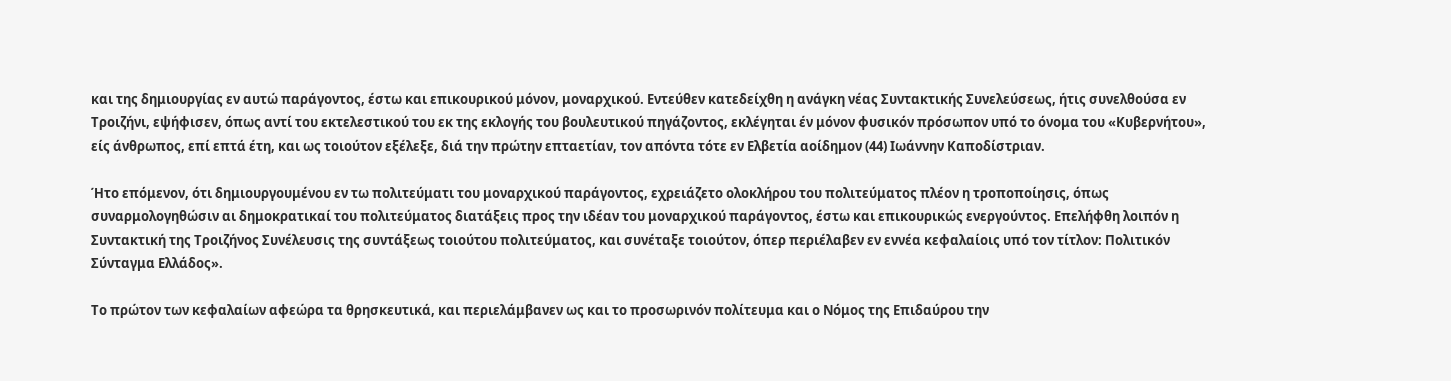και της δημιουργίας εν αυτώ παράγοντος, έστω και επικουρικού μόνον, μοναρχικού. Εντεύθεν κατεδείχθη η ανάγκη νέας Συντακτικής Συνελεύσεως, ήτις συνελθούσα εν Τροιζήνι, εψήφισεν, όπως αντί του εκτελεστικού του εκ της εκλογής του βουλευτικού πηγάζοντος, εκλέγηται έν μόνον φυσικόν πρόσωπον υπό το όνομα του «Κυβερνήτου», είς άνθρωπος, επί επτά έτη, και ως τοιούτον εξέλεξε, διά την πρώτην επταετίαν, τον απόντα τότε εν Ελβετία αοίδημον (44) Ιωάννην Καποδίστριαν.

Ήτο επόμενον, ότι δημιουργουμένου εν τω πολιτεύματι του μοναρχικού παράγοντος, εχρειάζετο ολοκλήρου του πολιτεύματος πλέον η τροποποίησις, όπως συναρμολογηθώσιν αι δημοκρατικαί του πολιτεύματος διατάξεις προς την ιδέαν του μοναρχικού παράγοντος, έστω και επικουρικώς ενεργούντος. Επελήφθη λοιπόν η Συντακτική της Τροιζήνος Συνέλευσις της συντάξεως τοιούτου πολιτεύματος, και συνέταξε τοιούτον, όπερ περιέλαβεν εν εννέα κεφαλαίοις υπό τον τίτλον: Πολιτικόν Σύνταγμα Ελλάδος».

Το πρώτον των κεφαλαίων αφεώρα τα θρησκευτικά, και περιελάμβανεν ως και το προσωρινόν πολίτευμα και ο Νόμος της Επιδαύρου την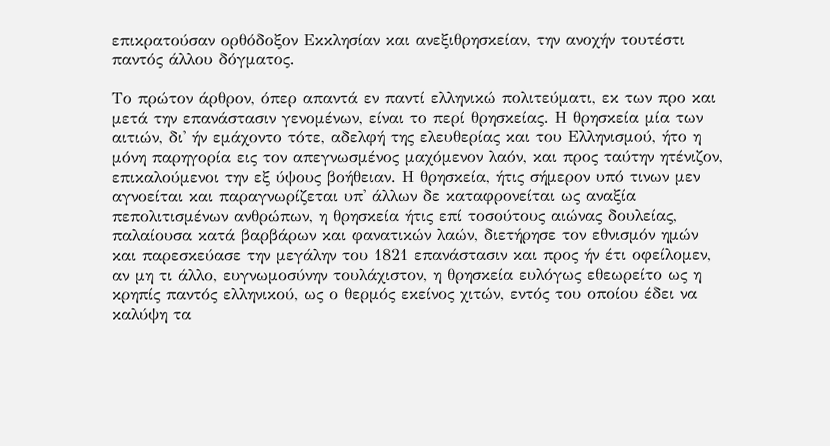επικρατούσαν ορθόδοξον Εκκλησίαν και ανεξιθρησκείαν, την ανοχήν τουτέστι παντός άλλου δόγματος.

Το πρώτον άρθρον, όπερ απαντά εν παντί ελληνικώ πολιτεύματι, εκ των προ και μετά την επανάστασιν γενομένων, είναι το περί θρησκείας. Η θρησκεία μία των αιτιών, δι' ήν εμάχοντο τότε, αδελφή της ελευθερίας και του Ελληνισμού, ήτο η μόνη παρηγορία εις τον απεγνωσμένος μαχόμενον λαόν, και προς ταύτην ητένιζον, επικαλούμενοι την εξ ύψους βοήθειαν. Η θρησκεία, ήτις σήμερον υπό τινων μεν αγνοείται και παραγνωρίζεται υπ' άλλων δε καταφρονείται ως αναξία πεπολιτισμένων ανθρώπων, η θρησκεία ήτις επί τοσούτους αιώνας δουλείας, παλαίουσα κατά βαρβάρων και φανατικών λαών, διετήρησε τον εθνισμόν ημών και παρεσκεύασε την μεγάλην του 1821 επανάστασιν και προς ήν έτι οφείλομεν, αν μη τι άλλο, ευγνωμοσύνην τουλάχιστον, η θρησκεία ευλόγως εθεωρείτο ως η κρηπίς παντός ελληνικού, ως ο θερμός εκείνος χιτών, εντός του οποίου έδει να καλύψη τα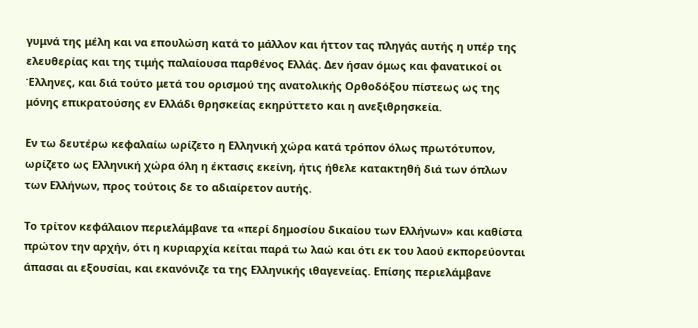γυμνά της μέλη και να επουλώση κατά το μάλλον και ήττον τας πληγάς αυτής η υπέρ της ελευθερίας και της τιμής παλαίουσα παρθένος Ελλάς. Δεν ήσαν όμως και φανατικοί οι Έλληνες, και διά τούτο μετά του ορισμού της ανατολικής Ορθοδόξου πίστεως ως της μόνης επικρατούσης εν Ελλάδι θρησκείας εκηρύττετο και η ανεξιθρησκεία.

Εν τω δευτέρω κεφαλαίω ωρίζετο η Ελληνική χώρα κατά τρόπον όλως πρωτότυπον, ωρίζετο ως Ελληνική χώρα όλη η έκτασις εκείνη, ήτις ήθελε κατακτηθή διά των όπλων των Ελλήνων, προς τούτοις δε το αδιαίρετον αυτής.

Το τρίτον κεφάλαιον περιελάμβανε τα «περί δημοσίου δικαίου των Ελλήνων» και καθίστα πρώτον την αρχήν, ότι η κυριαρχία κείται παρά τω λαώ και ότι εκ του λαού εκπορεύονται άπασαι αι εξουσίαι, και εκανόνιζε τα της Ελληνικής ιθαγενείας. Επίσης περιελάμβανε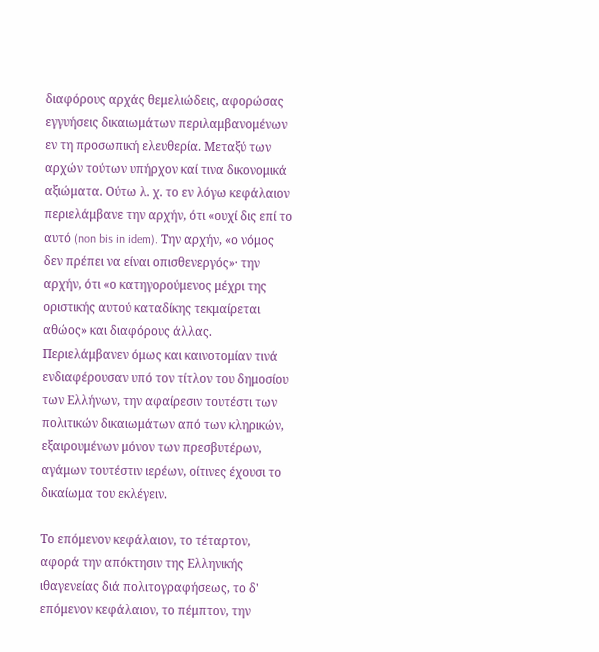διαφόρους αρχάς θεμελιώδεις, αφορώσας εγγυήσεις δικαιωμάτων περιλαμβανομένων εν τη προσωπική ελευθερία. Μεταξύ των αρχών τούτων υπήρχον καί τινα δικονομικά αξιώματα. Ούτω λ. χ. το εν λόγω κεφάλαιον περιελάμβανε την αρχήν, ότι «ουχί δις επί το αυτό (non bis in idem). Την αρχήν, «ο νόμος δεν πρέπει να είναι οπισθενεργός»· την αρχήν, ότι «ο κατηγορούμενος μέχρι της οριστικής αυτού καταδίκης τεκμαίρεται αθώος» και διαφόρους άλλας. Περιελάμβανεν όμως και καινοτομίαν τινά ενδιαφέρουσαν υπό τον τίτλον του δημοσίου των Ελλήνων, την αφαίρεσιν τουτέστι των πολιτικών δικαιωμάτων από των κληρικών, εξαιρουμένων μόνον των πρεσβυτέρων, αγάμων τουτέστιν ιερέων, οίτινες έχουσι το δικαίωμα του εκλέγειν.

Το επόμενον κεφάλαιον, το τέταρτον, αφορά την απόκτησιν της Ελληνικής ιθαγενείας διά πολιτογραφήσεως, το δ' επόμενον κεφάλαιον, το πέμπτον, την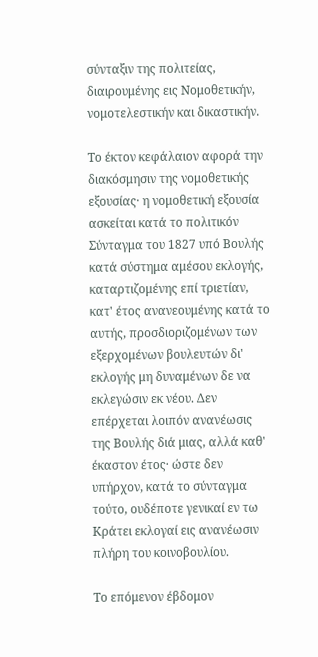σύνταξιν της πολιτείας, διαιρουμένης εις Νομοθετικήν, νομοτελεστικήν και δικαστικήν.

Το έκτον κεφάλαιον αφορά την διακόσμησιν της νομοθετικής εξουσίας· η νομοθετική εξουσία ασκείται κατά το πολιτικόν Σύνταγμα του 1827 υπό Βουλής κατά σύστημα αμέσου εκλογής, καταρτιζομένης επί τριετίαν, κατ' έτος ανανεουμένης κατά το αυτής, προσδιοριζομένων των εξερχομένων βουλευτών δι' εκλογής μη δυναμένων δε να εκλεγώσιν εκ νέου. Δεν επέρχεται λοιπόν ανανέωσις της Βουλής διά μιας, αλλά καθ' έκαστον έτος· ώστε δεν υπήρχον, κατά το σύνταγμα τούτο, ουδέποτε γενικαί εν τω Κράτει εκλογαί εις ανανέωσιν πλήρη του κοινοβουλίου.

Το επόμενον έβδομον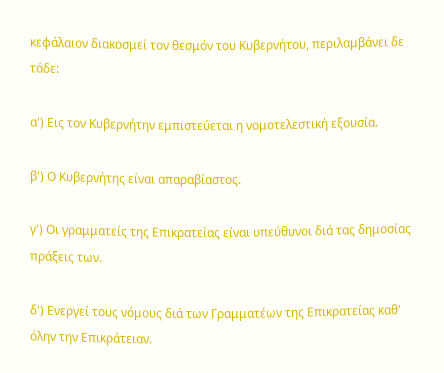κεφάλαιον διακοσμεί τον θεσμόν του Κυβερνήτου, περιλαμβάνει δε τάδε:

α') Εις τον Κυβερνήτην εμπιστεύεται η νομοτελεστική εξουσία.

β') Ο Κυβερνήτης είναι απαραβίαστος.

γ') Οι γραμματείς της Επικρατείας είναι υπεύθυνοι διά τας δημοσίας πράξεις των.

δ') Ενεργεί τους νόμους διά των Γραμματέων της Επικρατείας καθ' όλην την Επικράτειαν.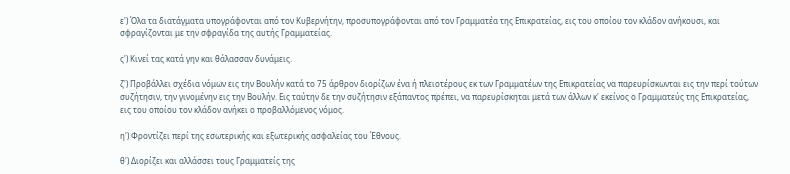ε') Όλα τα διατάγματα υπογράφονται από τον Κυβερνήτην, προσυπογράφονται από τον Γραμματέα της Επικρατείας, εις του οποίου τον κλάδον ανήκουσι, και σφραγίζονται με την σφραγίδα της αυτής Γραμματείας.

ς') Κινεί τας κατά γην και θάλασσαν δυνάμεις.

ζ') Προβάλλει σχέδια νόμων εις την Βουλήν κατά το 75 άρθρον διορίζων ένα ή πλειοτέρους εκ των Γραμματέων της Επικρατείας να παρευρίσκωνται εις την περί τούτων συζήτησιν, την γινομένην εις την Βουλήν. Εις ταύτην δε την συζήτησιν εξάπαντος πρέπει, να παρευρίσκηται μετά των άλλων κ' εκείνος ο Γραμματεύς της Επικρατείας, εις του οποίου τον κλάδον ανήκει ο προβαλλόμενος νόμος.

η') Φροντίζει περί της εσωτερικής και εξωτερικής ασφαλείας του Έθνους.

θ') Διορίζει και αλλάσσει τους Γραμματείς της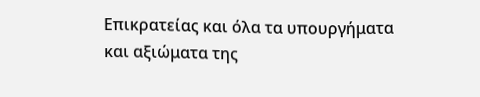Επικρατείας και όλα τα υπουργήματα και αξιώματα της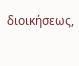διοικήσεως,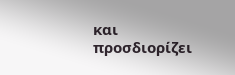και προσδιορίζει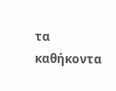τα καθήκοντα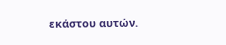εκάστου αυτών.